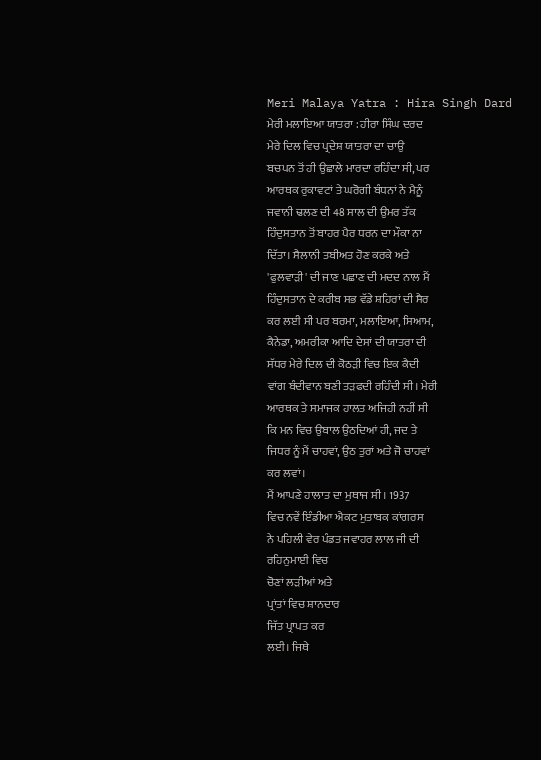Meri Malaya Yatra : Hira Singh Dard
ਮੇਰੀ ਮਲਾਇਆ ਯਾਤਰਾ : ਹੀਰਾ ਸਿੰਘ ਦਰਦ
ਮੇਰੇ ਦਿਲ ਵਿਚ ਪ੍ਰਦੇਸ਼ ਯਾਤਰਾ ਦਾ ਚਾਉ
ਬਚਪਨ ਤੋਂ ਹੀ ਉਛਾਲੇ ਮਾਰਦਾ ਰਹਿੰਦਾ ਸੀ, ਪਰ
ਆਰਥਕ ਰੁਕਾਵਟਾਂ ਤੇ ਘਰੋਗੀ ਬੰਧਨਾਂ ਨੇ ਮੈਨੂੰ
ਜਵਾਨੀ ਢਲਣ ਦੀ 48 ਸਾਲ ਦੀ ਉਮਰ ਤੱਕ
ਹਿੰਦੁਸਤਾਨ ਤੋਂ ਬਾਹਰ ਪੈਰ ਧਰਨ ਦਾ ਮੌਕਾ ਨਾ
ਦਿੱਤਾ। ਸੈਲਾਨੀ ਤਬੀਅਤ ਹੋਣ ਕਰਕੇ ਅਤੇ
'ਫੁਲਵਾੜੀ' ਦੀ ਜਾਣ ਪਛਾਣ ਦੀ ਮਦਦ ਨਾਲ ਮੈਂ
ਹਿੰਦੁਸਤਾਨ ਦੇ ਕਰੀਬ ਸਭ ਵੱਡੇ ਸ਼ਹਿਰਾਂ ਦੀ ਸੈਰ
ਕਰ ਲਈ ਸੀ ਪਰ ਬਰਮਾ, ਮਲਾਇਆ, ਸਿਆਮ,
ਕੈਨੇਡਾ, ਅਮਰੀਕਾ ਆਦਿ ਦੇਸਾਂ ਦੀ ਯਾਤਰਾ ਦੀ
ਸੱਧਰ ਮੇਰੇ ਦਿਲ ਦੀ ਕੋਠੜੀ ਵਿਚ ਇਕ ਕੈਦੀ
ਵਾਂਗ ਬੰਦੀਵਾਨ ਬਣੀ ਤੜਫਦੀ ਰਹਿੰਦੀ ਸੀ। ਮੇਰੀ
ਆਰਥਕ ਤੇ ਸਮਾਜਕ ਹਾਲਤ ਅਜਿਹੀ ਨਹੀਂ ਸੀ
ਕਿ ਮਨ ਵਿਚ ਉਬਾਲ ਉਠਦਿਆਂ ਹੀ, ਜਦ ਤੇ
ਜਿਧਰ ਨੂੰ ਮੈਂ ਚਾਹਵਾਂ, ਉਠ ਤੁਰਾਂ ਅਤੇ ਜੋ ਚਾਹਵਾਂ
ਕਰ ਲਵਾਂ।
ਮੈਂ ਆਪਣੇ ਹਾਲਾਤ ਦਾ ਮੁਥਾਜ ਸੀ। 1937
ਵਿਚ ਨਵੇਂ ਇੰਡੀਆ ਐਕਟ ਮੁਤਾਬਕ ਕਾਂਗਰਸ
ਨੇ ਪਹਿਲੀ ਵੇਰ ਪੰਡਤ ਜਵਾਹਰ ਲਾਲ ਜੀ ਦੀ
ਰਹਿਨੁਮਾਈ ਵਿਚ
ਚੋਣਾਂ ਲੜੀਆਂ ਅਤੇ
ਪ੍ਰਾਂਤਾਂ ਵਿਚ ਸ਼ਾਨਦਾਰ
ਜਿੱਤ ਪ੍ਰਾਪਤ ਕਰ
ਲਈ। ਜਿਥੇ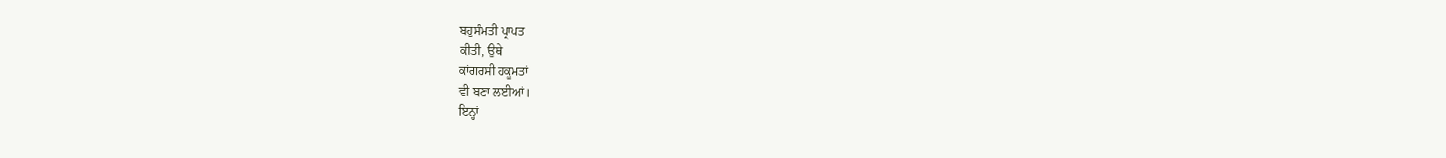ਬਹੁਸੰਮਤੀ ਪ੍ਰਾਪਤ
ਕੀਤੀ, ਉਥੇ
ਕਾਂਗਰਸੀ ਹਕੂਮਤਾਂ
ਵੀ ਬਣਾ ਲਈਆਂ।
ਇਨ੍ਹਾਂ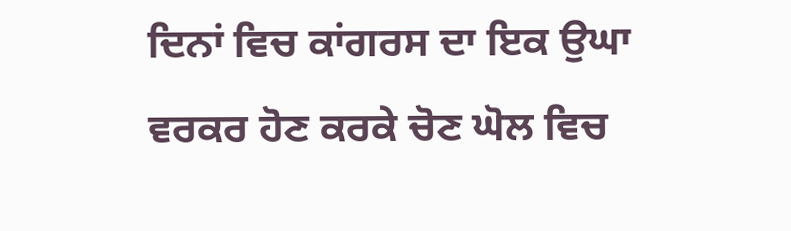ਦਿਨਾਂ ਵਿਚ ਕਾਂਗਰਸ ਦਾ ਇਕ ਉਘਾ
ਵਰਕਰ ਹੋਣ ਕਰਕੇ ਚੋਣ ਘੋਲ ਵਿਚ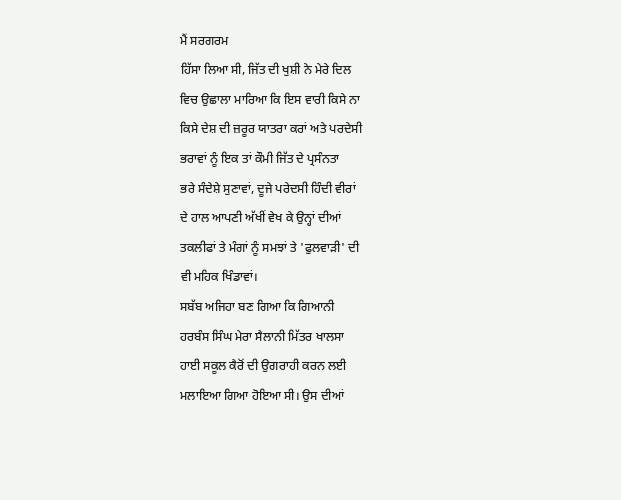ਮੈਂ ਸਰਗਰਮ
ਹਿੱਸਾ ਲਿਆ ਸੀ, ਜਿੱਤ ਦੀ ਖੁਸ਼ੀ ਨੇ ਮੇਰੇ ਦਿਲ
ਵਿਚ ਉਛਾਲਾ ਮਾਰਿਆ ਕਿ ਇਸ ਵਾਰੀ ਕਿਸੇ ਨਾ
ਕਿਸੇ ਦੇਸ਼ ਦੀ ਜ਼ਰੂਰ ਯਾਤਰਾ ਕਰਾਂ ਅਤੇ ਪਰਦੇਸੀ
ਭਰਾਵਾਂ ਨੂੰ ਇਕ ਤਾਂ ਕੌਮੀ ਜਿੱਤ ਦੇ ਪ੍ਰਸੰਨਤਾ
ਭਰੇ ਸੰਦੇਸ਼ੇ ਸੁਣਾਵਾਂ, ਦੂਜੇ ਪਰੇਦਸੀ ਹਿੰਦੀ ਵੀਰਾਂ
ਦੇ ਹਾਲ ਆਪਣੀ ਅੱਖੀਂ ਵੇਖ ਕੇ ਉਨ੍ਹਾਂ ਦੀਆਂ
ਤਕਲੀਫਾਂ ਤੇ ਮੰਗਾਂ ਨੂੰ ਸਮਝਾਂ ਤੇ 'ਫੁਲਵਾੜੀ' ਦੀ
ਵੀ ਮਹਿਕ ਖਿੰਡਾਵਾਂ।
ਸਬੱਬ ਅਜਿਹਾ ਬਣ ਗਿਆ ਕਿ ਗਿਆਨੀ
ਹਰਬੰਸ ਸਿੰਘ ਮੇਰਾ ਸੈਲਾਨੀ ਮਿੱਤਰ ਖਾਲਸਾ
ਹਾਈ ਸਕੂਲ ਕੈਰੋਂ ਦੀ ਉਗਰਾਹੀ ਕਰਨ ਲਈ
ਮਲਾਇਆ ਗਿਆ ਹੋਇਆ ਸੀ। ਉਸ ਦੀਆਂ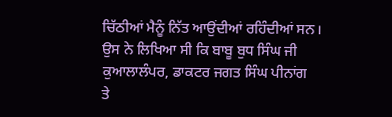ਚਿੱਠੀਆਂ ਮੈਨੂੰ ਨਿੱਤ ਆਉਂਦੀਆਂ ਰਹਿੰਦੀਆਂ ਸਨ।
ਉਸ ਨੇ ਲਿਖਿਆ ਸੀ ਕਿ ਬਾਬੂ ਬੁਧ ਸਿੰਘ ਜੀ
ਕੁਆਲਾਲੰਪਰ, ਡਾਕਟਰ ਜਗਤ ਸਿੰਘ ਪੀਨਾਂਗ
ਤੇ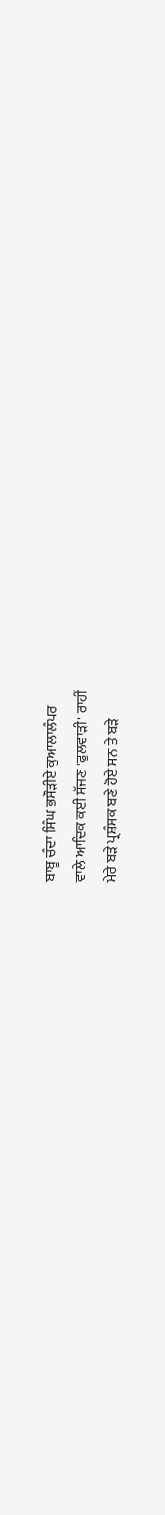ਬਾਬੂ ਚੰਦਾ ਸਿੰਘ ਭਸੌੜੀਏ ਕੁਆਲਾਲੰਪਰ
ਵਾਲੇ ਆਦਿਕ ਕਈ ਸੱਜਣ 'ਫੁਲਵਾੜੀ' ਰਾਹੀਂ
ਮੇਰੇ ਬੜੇ ਪ੍ਰਸ਼ੰਸਕ ਬਣੇ ਹੋਏ ਸਨ ਤੇ ਬੜੇ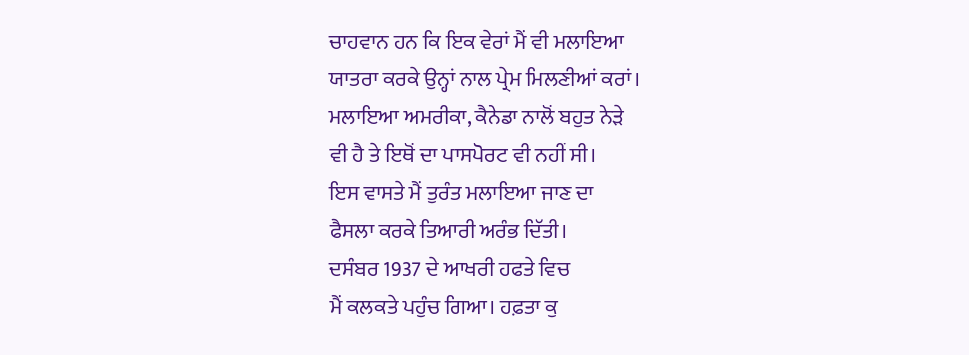ਚਾਹਵਾਨ ਹਨ ਕਿ ਇਕ ਵੇਰਾਂ ਮੈਂ ਵੀ ਮਲਾਇਆ
ਯਾਤਰਾ ਕਰਕੇ ਉਨ੍ਹਾਂ ਨਾਲ ਪ੍ਰੇਮ ਮਿਲਣੀਆਂ ਕਰਾਂ।
ਮਲਾਇਆ ਅਮਰੀਕਾ, ਕੈਨੇਡਾ ਨਾਲੋਂ ਬਹੁਤ ਨੇੜੇ
ਵੀ ਹੈ ਤੇ ਇਥੋਂ ਦਾ ਪਾਸਪੋਰਟ ਵੀ ਨਹੀਂ ਸੀ।
ਇਸ ਵਾਸਤੇ ਮੈਂ ਤੁਰੰਤ ਮਲਾਇਆ ਜਾਣ ਦਾ
ਫੈਸਲਾ ਕਰਕੇ ਤਿਆਰੀ ਅਰੰਭ ਦਿੱਤੀ।
ਦਸੰਬਰ 1937 ਦੇ ਆਖਰੀ ਹਫਤੇ ਵਿਚ
ਮੈਂ ਕਲਕਤੇ ਪਹੁੰਚ ਗਿਆ। ਹਫ਼ਤਾ ਕੁ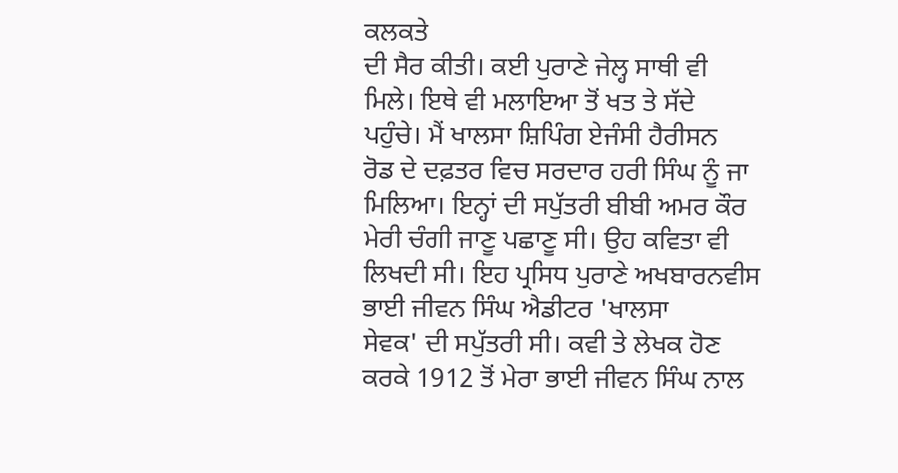ਕਲਕਤੇ
ਦੀ ਸੈਰ ਕੀਤੀ। ਕਈ ਪੁਰਾਣੇ ਜੇਲ੍ਹ ਸਾਥੀ ਵੀ
ਮਿਲੇ। ਇਥੇ ਵੀ ਮਲਾਇਆ ਤੋਂ ਖਤ ਤੇ ਸੱਦੇ
ਪਹੁੰਚੇ। ਮੈਂ ਖਾਲਸਾ ਸ਼ਿਪਿੰਗ ਏਜੰਸੀ ਹੈਰੀਸਨ
ਰੋਡ ਦੇ ਦਫ਼ਤਰ ਵਿਚ ਸਰਦਾਰ ਹਰੀ ਸਿੰਘ ਨੂੰ ਜਾ
ਮਿਲਿਆ। ਇਨ੍ਹਾਂ ਦੀ ਸਪੁੱਤਰੀ ਬੀਬੀ ਅਮਰ ਕੌਰ
ਮੇਰੀ ਚੰਗੀ ਜਾਣੂ ਪਛਾਣੂ ਸੀ। ਉਹ ਕਵਿਤਾ ਵੀ
ਲਿਖਦੀ ਸੀ। ਇਹ ਪ੍ਰਸਿਧ ਪੁਰਾਣੇ ਅਖਬਾਰਨਵੀਸ
ਭਾਈ ਜੀਵਨ ਸਿੰਘ ਐਡੀਟਰ 'ਖਾਲਸਾ
ਸੇਵਕ' ਦੀ ਸਪੁੱਤਰੀ ਸੀ। ਕਵੀ ਤੇ ਲੇਖਕ ਹੋਣ
ਕਰਕੇ 1912 ਤੋਂ ਮੇਰਾ ਭਾਈ ਜੀਵਨ ਸਿੰਘ ਨਾਲ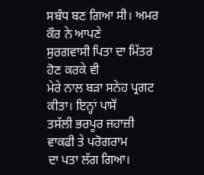ਸਬੰਧ ਬਣ ਗਿਆ ਸੀ। ਅਮਰ ਕੌਰ ਨੇ ਆਪਣੇ
ਸੁਰਗਵਾਸੀ ਪਿਤਾ ਦਾ ਮਿੱਤਰ ਹੋਣ ਕਰਕੇ ਵੀ
ਮੇਰੇ ਨਾਲ ਬੜਾ ਸਨੇਹ ਪ੍ਰਗਟ ਕੀਤਾ। ਇਨ੍ਹਾਂ ਪਾਸੋਂ
ਤਸੱਲੀ ਭਰਪੂਰ ਜਹਾਜ਼ੀ ਵਾਕਫੀ ਤੇ ਪਰੋਗਰਾਮ
ਦਾ ਪਤਾ ਲੱਗ ਗਿਆ।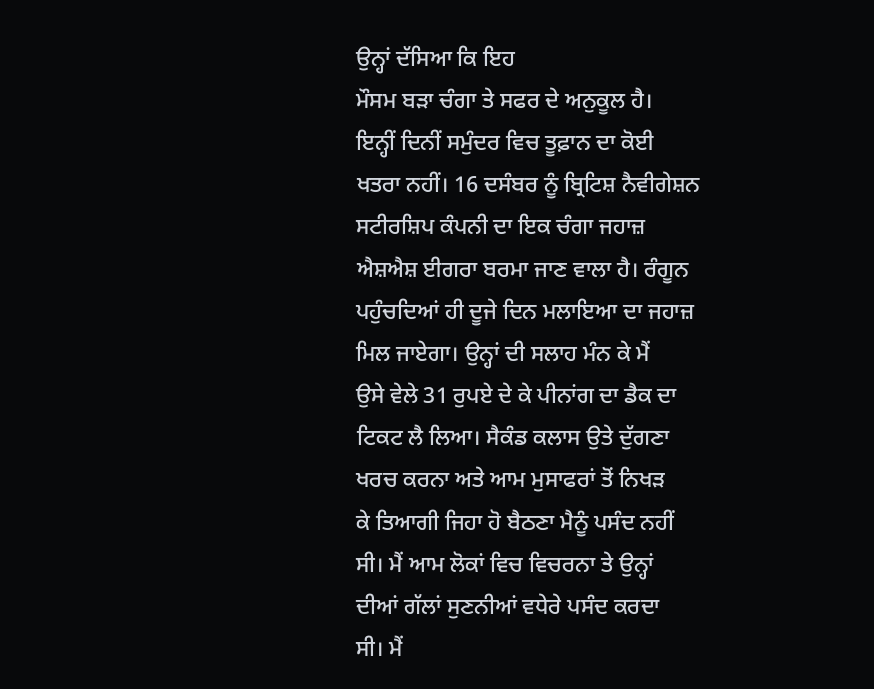ਉਨ੍ਹਾਂ ਦੱਸਿਆ ਕਿ ਇਹ
ਮੌਸਮ ਬੜਾ ਚੰਗਾ ਤੇ ਸਫਰ ਦੇ ਅਨੁਕੂਲ ਹੈ।
ਇਨ੍ਹੀਂ ਦਿਨੀਂ ਸਮੁੰਦਰ ਵਿਚ ਤੂਫ਼ਾਨ ਦਾ ਕੋਈ
ਖਤਰਾ ਨਹੀਂ। 16 ਦਸੰਬਰ ਨੂੰ ਬ੍ਰਿਟਿਸ਼ ਨੈਵੀਗੇਸ਼ਨ
ਸਟੀਰਸ਼ਿਪ ਕੰਪਨੀ ਦਾ ਇਕ ਚੰਗਾ ਜਹਾਜ਼
ਐਸ਼ਐਸ਼ ਈਗਰਾ ਬਰਮਾ ਜਾਣ ਵਾਲਾ ਹੈ। ਰੰਗੂਨ
ਪਹੁੰਚਦਿਆਂ ਹੀ ਦੂਜੇ ਦਿਨ ਮਲਾਇਆ ਦਾ ਜਹਾਜ਼
ਮਿਲ ਜਾਏਗਾ। ਉਨ੍ਹਾਂ ਦੀ ਸਲਾਹ ਮੰਨ ਕੇ ਮੈਂ
ਉਸੇ ਵੇਲੇ 31 ਰੁਪਏ ਦੇ ਕੇ ਪੀਨਾਂਗ ਦਾ ਡੈਕ ਦਾ
ਟਿਕਟ ਲੈ ਲਿਆ। ਸੈਕੰਡ ਕਲਾਸ ਉਤੇ ਦੁੱਗਣਾ
ਖਰਚ ਕਰਨਾ ਅਤੇ ਆਮ ਮੁਸਾਫਰਾਂ ਤੋਂ ਨਿਖੜ
ਕੇ ਤਿਆਗੀ ਜਿਹਾ ਹੋ ਬੈਠਣਾ ਮੈਨੂੰ ਪਸੰਦ ਨਹੀਂ
ਸੀ। ਮੈਂ ਆਮ ਲੋਕਾਂ ਵਿਚ ਵਿਚਰਨਾ ਤੇ ਉਨ੍ਹਾਂ
ਦੀਆਂ ਗੱਲਾਂ ਸੁਣਨੀਆਂ ਵਧੇਰੇ ਪਸੰਦ ਕਰਦਾ
ਸੀ। ਮੈਂ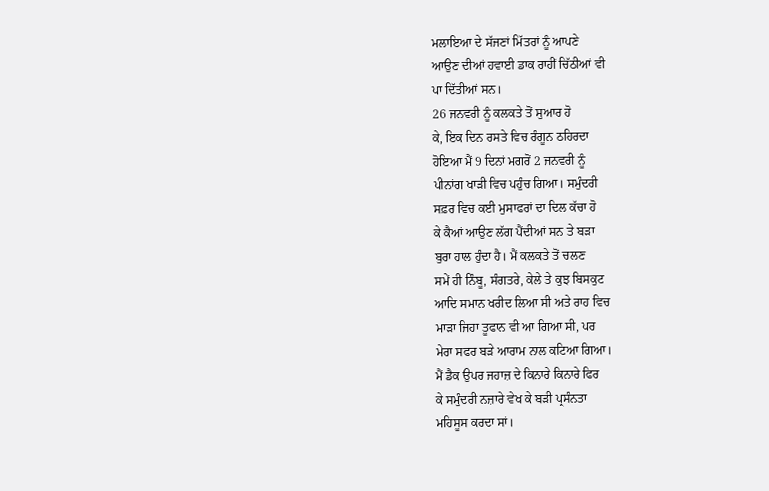ਮਲਾਇਆ ਦੇ ਸੱਜਣਾਂ ਮਿੱਤਰਾਂ ਨੂੰ ਆਪਣੇ
ਆਉਣ ਦੀਆਂ ਹਵਾਈ ਡਾਕ ਰਾਹੀਂ ਚਿੱਠੀਆਂ ਵੀ
ਪਾ ਦਿੱਤੀਆਂ ਸਨ।
26 ਜਨਵਰੀ ਨੂੰ ਕਲਕਤੇ ਤੋਂ ਸੁਆਰ ਹੋ
ਕੇ, ਇਕ ਦਿਨ ਰਸਤੇ ਵਿਚ ਰੰਗੂਨ ਠਹਿਰਦਾ
ਹੋਇਆ ਮੈਂ 9 ਦਿਨਾਂ ਮਗਰੋਂ 2 ਜਨਵਰੀ ਨੂੰ
ਪੀਨਾਂਗ ਖਾੜੀ ਵਿਚ ਪਹੁੰਚ ਗਿਆ। ਸਮੁੰਦਰੀ
ਸਫ਼ਰ ਵਿਚ ਕਈ ਮੁਸਾਫਰਾਂ ਦਾ ਦਿਲ ਕੱਚਾ ਹੋ
ਕੇ ਕੈਆਂ ਆਉਣ ਲੱਗ ਪੈਂਦੀਆਂ ਸਨ ਤੇ ਬੜਾ
ਬੁਰਾ ਹਾਲ ਹੁੰਦਾ ਹੈ। ਮੈਂ ਕਲਕਤੇ ਤੋਂ ਚਲਣ
ਸਮੇਂ ਹੀ ਨਿੰਬੂ, ਸੰਗਤਰੇ, ਕੇਲੇ ਤੇ ਕੁਝ ਬਿਸਕੁਟ
ਆਦਿ ਸਮਾਨ ਖਰੀਦ ਲਿਆ ਸੀ ਅਤੇ ਰਾਹ ਵਿਚ
ਮਾੜਾ ਜਿਹਾ ਤੂਫਾਨ ਵੀ ਆ ਗਿਆ ਸੀ, ਪਰ
ਮੇਰਾ ਸਫਰ ਬੜੇ ਆਰਾਮ ਨਾਲ ਕਟਿਆ ਗਿਆ।
ਮੈਂ ਡੈਕ ਉਪਰ ਜਹਾਜ਼ ਦੇ ਕਿਨਾਰੇ ਕਿਨਾਰੇ ਫਿਰ
ਕੇ ਸਮੁੰਦਰੀ ਨਜ਼ਾਰੇ ਵੇਖ ਕੇ ਬੜੀ ਪ੍ਰਸੰਨਤਾ
ਮਹਿਸੂਸ ਕਰਦਾ ਸਾਂ।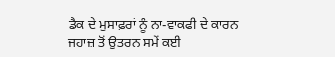ਡੈਕ ਦੇ ਮੁਸਾਫ਼ਰਾਂ ਨੂੰ ਨਾ-ਵਾਕਫੀ ਦੇ ਕਾਰਨ
ਜਹਾਜ਼ ਤੋਂ ਉਤਰਨ ਸਮੇਂ ਕਈ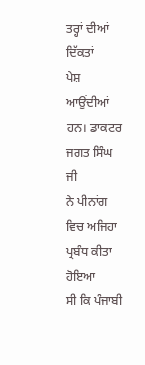ਤਰ੍ਹਾਂ ਦੀਆਂ ਦਿੱਕਤਾਂ
ਪੇਸ਼ ਆਉਂਦੀਆਂ ਹਨ। ਡਾਕਟਰ ਜਗਤ ਸਿੰਘ ਜੀ
ਨੇ ਪੀਨਾਂਗ ਵਿਚ ਅਜਿਹਾ ਪ੍ਰਬੰਧ ਕੀਤਾ ਹੋਇਆ
ਸੀ ਕਿ ਪੰਜਾਬੀ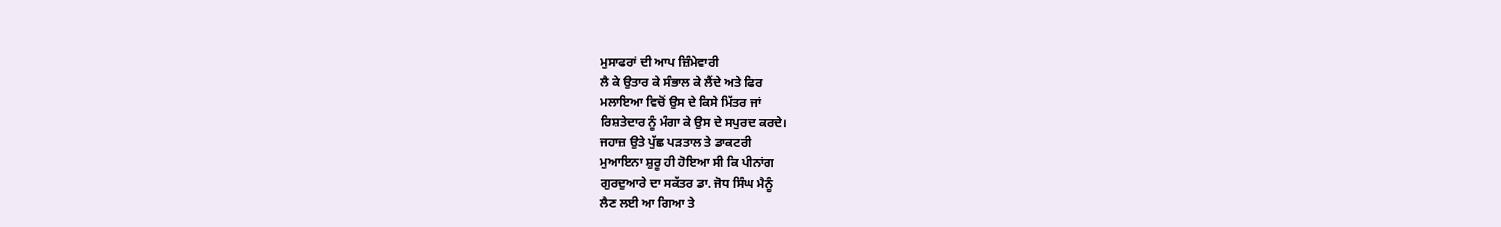ਮੁਸਾਫਰਾਂ ਦੀ ਆਪ ਜ਼ਿੰਮੇਵਾਰੀ
ਲੈ ਕੇ ਉਤਾਰ ਕੇ ਸੰਭਾਲ ਕੇ ਲੈਂਦੇ ਅਤੇ ਫਿਰ
ਮਲਾਇਆ ਵਿਚੋਂ ਉਸ ਦੇ ਕਿਸੇ ਮਿੱਤਰ ਜਾਂ
ਰਿਸ਼ਤੇਦਾਰ ਨੂੰ ਮੰਗਾ ਕੇ ਉਸ ਦੇ ਸਪੁਰਦ ਕਰਦੇ।
ਜਹਾਜ਼ ਉਤੇ ਪੁੱਛ ਪੜਤਾਲ ਤੇ ਡਾਕਟਰੀ
ਮੁਆਇਨਾ ਸ਼ੁਰੂ ਹੀ ਹੋਇਆ ਸੀ ਕਿ ਪੀਨਾਂਗ
ਗੁਰਦੁਆਰੇ ਦਾ ਸਕੱਤਰ ਡਾ. ਜੋਧ ਸਿੰਘ ਮੈਨੂੰ
ਲੈਣ ਲਈ ਆ ਗਿਆ ਤੇ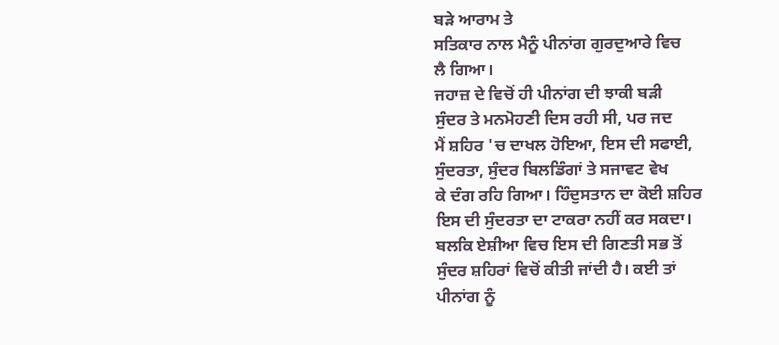ਬੜੇ ਆਰਾਮ ਤੇ
ਸਤਿਕਾਰ ਨਾਲ ਮੈਨੂੰ ਪੀਨਾਂਗ ਗੁਰਦੁਆਰੇ ਵਿਚ
ਲੈ ਗਿਆ।
ਜਹਾਜ਼ ਦੇ ਵਿਚੋਂ ਹੀ ਪੀਨਾਂਗ ਦੀ ਝਾਕੀ ਬੜੀ
ਸੁੰਦਰ ਤੇ ਮਨਮੋਹਣੀ ਦਿਸ ਰਹੀ ਸੀ, ਪਰ ਜਦ
ਮੈਂ ਸ਼ਹਿਰ 'ਚ ਦਾਖਲ ਹੋਇਆ, ਇਸ ਦੀ ਸਫਾਈ,
ਸੁੰਦਰਤਾ, ਸੁੰਦਰ ਬਿਲਡਿੰਗਾਂ ਤੇ ਸਜਾਵਟ ਵੇਖ
ਕੇ ਦੰਗ ਰਹਿ ਗਿਆ। ਹਿੰਦੁਸਤਾਨ ਦਾ ਕੋਈ ਸ਼ਹਿਰ
ਇਸ ਦੀ ਸੁੰਦਰਤਾ ਦਾ ਟਾਕਰਾ ਨਹੀਂ ਕਰ ਸਕਦਾ।
ਬਲਕਿ ਏਸ਼ੀਆ ਵਿਚ ਇਸ ਦੀ ਗਿਣਤੀ ਸਭ ਤੋਂ
ਸੁੰਦਰ ਸ਼ਹਿਰਾਂ ਵਿਚੋਂ ਕੀਤੀ ਜਾਂਦੀ ਹੈ। ਕਈ ਤਾਂ
ਪੀਨਾਂਗ ਨੂੰ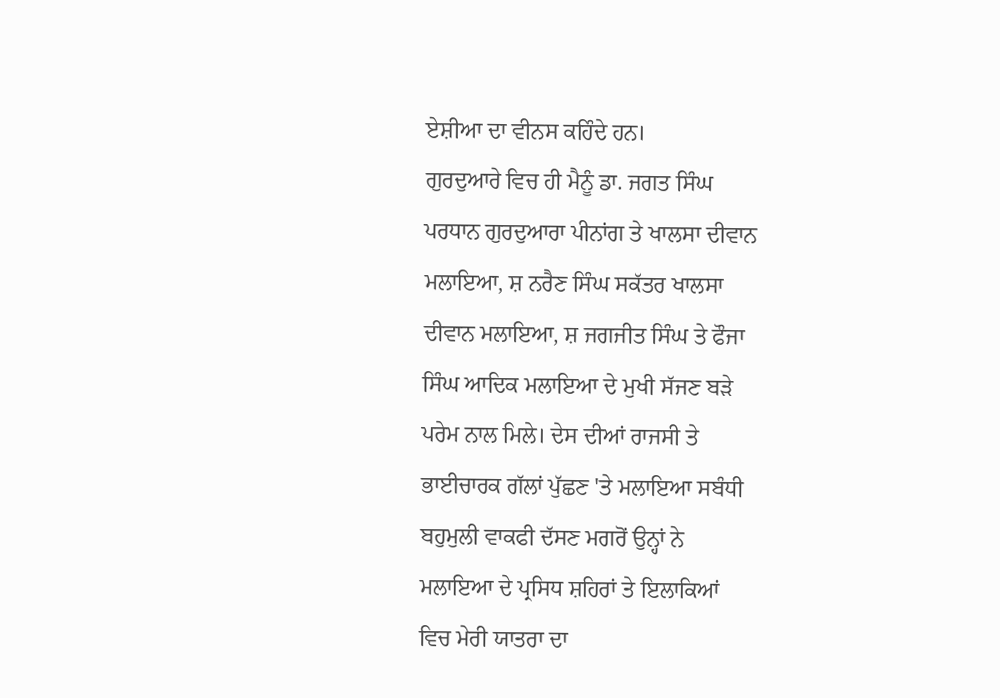ਏਸ਼ੀਆ ਦਾ ਵੀਨਸ ਕਹਿੰਦੇ ਹਨ।
ਗੁਰਦੁਆਰੇ ਵਿਚ ਹੀ ਮੈਨੂੰ ਡਾ. ਜਗਤ ਸਿੰਘ
ਪਰਧਾਨ ਗੁਰਦੁਆਰਾ ਪੀਨਾਂਗ ਤੇ ਖਾਲਸਾ ਦੀਵਾਨ
ਮਲਾਇਆ, ਸ਼ ਨਰੈਣ ਸਿੰਘ ਸਕੱਤਰ ਖਾਲਸਾ
ਦੀਵਾਨ ਮਲਾਇਆ, ਸ਼ ਜਗਜੀਤ ਸਿੰਘ ਤੇ ਫੌਜਾ
ਸਿੰਘ ਆਦਿਕ ਮਲਾਇਆ ਦੇ ਮੁਖੀ ਸੱਜਣ ਬੜੇ
ਪਰੇਮ ਨਾਲ ਮਿਲੇ। ਦੇਸ ਦੀਆਂ ਰਾਜਸੀ ਤੇ
ਭਾਈਚਾਰਕ ਗੱਲਾਂ ਪੁੱਛਣ 'ਤੇ ਮਲਾਇਆ ਸਬੰਧੀ
ਬਹੁਮੁਲੀ ਵਾਕਫੀ ਦੱਸਣ ਮਗਰੋਂ ਉਨ੍ਹਾਂ ਨੇ
ਮਲਾਇਆ ਦੇ ਪ੍ਰਸਿਧ ਸ਼ਹਿਰਾਂ ਤੇ ਇਲਾਕਿਆਂ
ਵਿਚ ਮੇਰੀ ਯਾਤਰਾ ਦਾ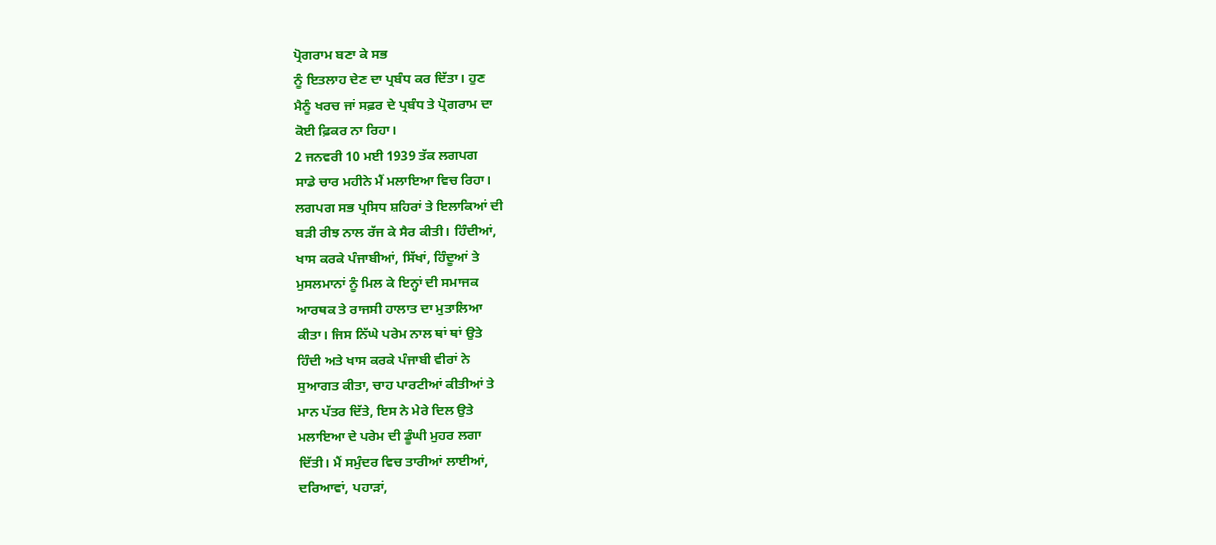ਪ੍ਰੋਗਰਾਮ ਬਣਾ ਕੇ ਸਭ
ਨੂੰ ਇਤਲਾਹ ਦੇਣ ਦਾ ਪ੍ਰਬੰਧ ਕਰ ਦਿੱਤਾ। ਹੁਣ
ਮੈਨੂੰ ਖਰਚ ਜਾਂ ਸਫ਼ਰ ਦੇ ਪ੍ਰਬੰਧ ਤੇ ਪ੍ਰੋਗਰਾਮ ਦਾ
ਕੋਈ ਫ਼ਿਕਰ ਨਾ ਰਿਹਾ।
2 ਜਨਵਰੀ 10 ਮਈ 1939 ਤੱਕ ਲਗਪਗ
ਸਾਡੇ ਚਾਰ ਮਹੀਨੇ ਮੈਂ ਮਲਾਇਆ ਵਿਚ ਰਿਹਾ।
ਲਗਪਗ ਸਭ ਪ੍ਰਸਿਧ ਸ਼ਹਿਰਾਂ ਤੇ ਇਲਾਕਿਆਂ ਦੀ
ਬੜੀ ਰੀਝ ਨਾਲ ਰੱਜ ਕੇ ਸੈਰ ਕੀਤੀ। ਹਿੰਦੀਆਂ,
ਖਾਸ ਕਰਕੇ ਪੰਜਾਬੀਆਂ, ਸਿੱਖਾਂ, ਹਿੰਦੂਆਂ ਤੇ
ਮੁਸਲਮਾਨਾਂ ਨੂੰ ਮਿਲ ਕੇ ਇਨ੍ਹਾਂ ਦੀ ਸਮਾਜਕ
ਆਰਥਕ ਤੇ ਰਾਜਸੀ ਹਾਲਾਤ ਦਾ ਮੁਤਾਲਿਆ
ਕੀਤਾ। ਜਿਸ ਨਿੱਘੇ ਪਰੇਮ ਨਾਲ ਥਾਂ ਥਾਂ ਉਤੇ
ਹਿੰਦੀ ਅਤੇ ਖਾਸ ਕਰਕੇ ਪੰਜਾਬੀ ਵੀਰਾਂ ਨੇ
ਸੁਆਗਤ ਕੀਤਾ, ਚਾਹ ਪਾਰਟੀਆਂ ਕੀਤੀਆਂ ਤੇ
ਮਾਨ ਪੱਤਰ ਦਿੱਤੇ, ਇਸ ਨੇ ਮੇਰੇ ਦਿਲ ਉਤੇ
ਮਲਾਇਆ ਦੇ ਪਰੇਮ ਦੀ ਡੂੰਘੀ ਮੁਹਰ ਲਗਾ
ਦਿੱਤੀ। ਮੈਂ ਸਮੁੰਦਰ ਵਿਚ ਤਾਰੀਆਂ ਲਾਈਆਂ,
ਦਰਿਆਵਾਂ, ਪਹਾੜਾਂ,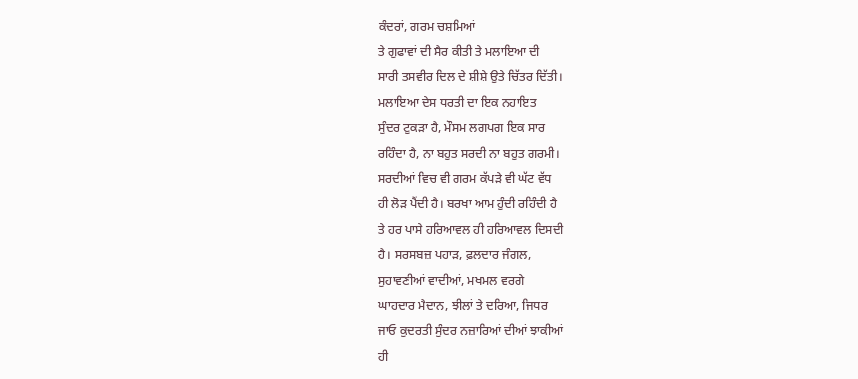ਕੰਦਰਾਂ, ਗਰਮ ਚਸ਼ਮਿਆਂ
ਤੇ ਗੁਫਾਵਾਂ ਦੀ ਸੈਰ ਕੀਤੀ ਤੇ ਮਲਾਇਆ ਦੀ
ਸਾਰੀ ਤਸਵੀਰ ਦਿਲ ਦੇ ਸ਼ੀਸ਼ੇ ਉਤੇ ਚਿੱਤਰ ਦਿੱਤੀ।
ਮਲਾਇਆ ਦੇਸ ਧਰਤੀ ਦਾ ਇਕ ਨਹਾਇਤ
ਸੁੰਦਰ ਟੁਕੜਾ ਹੈ, ਮੌਸਮ ਲਗਪਗ ਇਕ ਸਾਰ
ਰਹਿੰਦਾ ਹੈ, ਨਾ ਬਹੁਤ ਸਰਦੀ ਨਾ ਬਹੁਤ ਗਰਮੀ।
ਸਰਦੀਆਂ ਵਿਚ ਵੀ ਗਰਮ ਕੱਪੜੇ ਵੀ ਘੱਟ ਵੱਧ
ਹੀ ਲੋੜ ਪੈਂਦੀ ਹੈ। ਬਰਖਾ ਆਮ ਹੁੰਦੀ ਰਹਿੰਦੀ ਹੈ
ਤੇ ਹਰ ਪਾਸੇ ਹਰਿਆਵਲ ਹੀ ਹਰਿਆਵਲ ਦਿਸਦੀ
ਹੈ। ਸਰਸਬਜ਼ ਪਹਾੜ, ਫ਼ਲਦਾਰ ਜੰਗਲ,
ਸੁਹਾਵਣੀਆਂ ਵਾਦੀਆਂ, ਮਖਮਲ ਵਰਗੇ
ਘਾਹਦਾਰ ਮੈਦਾਨ, ਝੀਲਾਂ ਤੇ ਦਰਿਆ, ਜਿਧਰ
ਜਾਓ ਕੁਦਰਤੀ ਸੁੰਦਰ ਨਜ਼ਾਰਿਆਂ ਦੀਆਂ ਝਾਕੀਆਂ
ਹੀ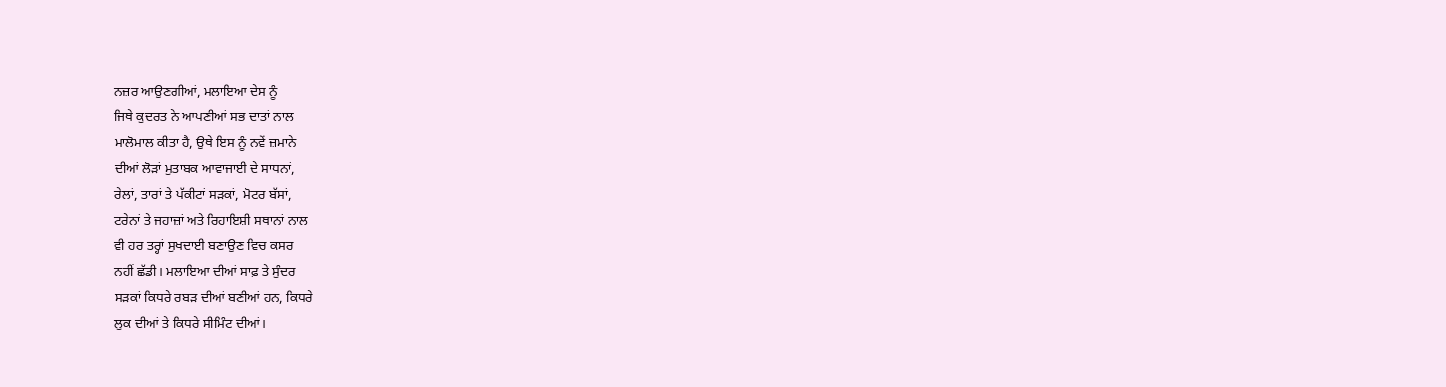ਨਜ਼ਰ ਆਉਣਗੀਆਂ, ਮਲਾਇਆ ਦੇਸ ਨੂੰ
ਜਿਥੇ ਕੁਦਰਤ ਨੇ ਆਪਣੀਆਂ ਸਭ ਦਾਤਾਂ ਨਾਲ
ਮਾਲੋਮਾਲ ਕੀਤਾ ਹੈ, ਉਥੇ ਇਸ ਨੂੰ ਨਵੇਂ ਜ਼ਮਾਨੇ
ਦੀਆਂ ਲੋੜਾਂ ਮੁਤਾਬਕ ਆਵਾਜਾਈ ਦੇ ਸਾਧਨਾਂ,
ਰੇਲਾਂ, ਤਾਰਾਂ ਤੇ ਪੱਕੀਟਾਂ ਸੜਕਾਂ, ਮੋਟਰ ਬੱਸਾਂ,
ਟਰੇਨਾਂ ਤੇ ਜਹਾਜ਼ਾਂ ਅਤੇ ਰਿਹਾਇਸ਼ੀ ਸਥਾਨਾਂ ਨਾਲ
ਵੀ ਹਰ ਤਰ੍ਹਾਂ ਸੁਖਦਾਈ ਬਣਾਉਣ ਵਿਚ ਕਸਰ
ਨਹੀਂ ਛੱਡੀ। ਮਲਾਇਆ ਦੀਆਂ ਸਾਫ਼ ਤੇ ਸੁੰਦਰ
ਸੜਕਾਂ ਕਿਧਰੇ ਰਬੜ ਦੀਆਂ ਬਣੀਆਂ ਹਨ, ਕਿਧਰੇ
ਲੁਕ ਦੀਆਂ ਤੇ ਕਿਧਰੇ ਸੀਮਿੰਟ ਦੀਆਂ।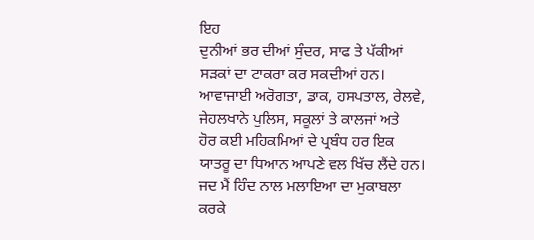ਇਹ
ਦੁਨੀਆਂ ਭਰ ਦੀਆਂ ਸੁੰਦਰ, ਸਾਫ ਤੇ ਪੱਕੀਆਂ
ਸੜਕਾਂ ਦਾ ਟਾਕਰਾ ਕਰ ਸਕਦੀਆਂ ਹਨ।
ਆਵਾਜਾਈ ਅਰੋਗਤਾ, ਡਾਕ, ਹਸਪਤਾਲ, ਰੇਲਵੇ,
ਜੇਹਲਖਾਨੇ ਪੁਲਿਸ, ਸਕੂਲਾਂ ਤੇ ਕਾਲਜਾਂ ਅਤੇ
ਹੋਰ ਕਈ ਮਹਿਕਮਿਆਂ ਦੇ ਪ੍ਰਬੰਧ ਹਰ ਇਕ
ਯਾਤਰੂ ਦਾ ਧਿਆਨ ਆਪਣੇ ਵਲ ਖਿੱਚ ਲੈਂਦੇ ਹਨ।
ਜਦ ਮੈਂ ਹਿੰਦ ਨਾਲ ਮਲਾਇਆ ਦਾ ਮੁਕਾਬਲਾ
ਕਰਕੇ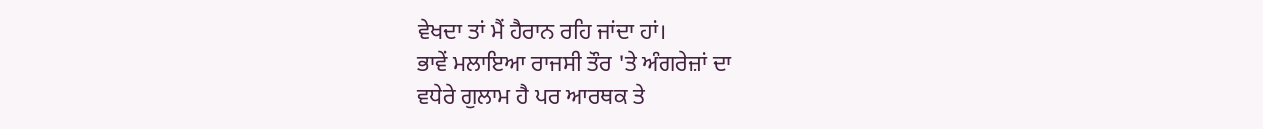ਵੇਖਦਾ ਤਾਂ ਮੈਂ ਹੈਰਾਨ ਰਹਿ ਜਾਂਦਾ ਹਾਂ।
ਭਾਵੇਂ ਮਲਾਇਆ ਰਾਜਸੀ ਤੌਰ 'ਤੇ ਅੰਗਰੇਜ਼ਾਂ ਦਾ
ਵਧੇਰੇ ਗੁਲਾਮ ਹੈ ਪਰ ਆਰਥਕ ਤੇ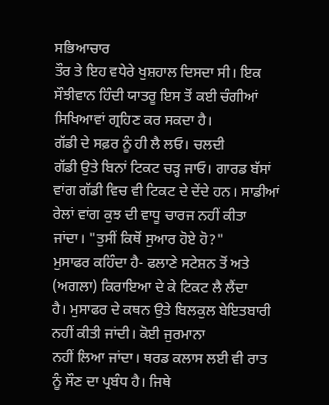ਸਭਿਆਚਾਰ
ਤੌਰ ਤੇ ਇਹ ਵਧੇਰੇ ਖੁਸ਼ਹਾਲ ਦਿਸਦਾ ਸੀ। ਇਕ
ਸੌਝੀਵਾਨ ਹਿੰਦੀ ਯਾਤਰੂ ਇਸ ਤੋਂ ਕਈ ਚੰਗੀਆਂ
ਸਿਖਿਆਵਾਂ ਗ੍ਰਹਿਣ ਕਰ ਸਕਦਾ ਹੈ।
ਗੱਡੀ ਦੇ ਸਫ਼ਰ ਨੂੰ ਹੀ ਲੈ ਲਓ। ਚਲਦੀ
ਗੱਡੀ ਉਤੇ ਬਿਨਾਂ ਟਿਕਟ ਚੜ੍ਹ ਜਾਓ। ਗਾਰਡ ਬੱਸਾਂ
ਵਾਂਗ ਗੱਡੀ ਵਿਚ ਵੀ ਟਿਕਟ ਦੇ ਦੇਂਦੇ ਹਨ। ਸਾਡੀਆਂ
ਰੇਲਾਂ ਵਾਂਗ ਕੁਝ ਦੀ ਵਾਧੂ ਚਾਰਜ ਨਹੀਂ ਕੀਤਾ
ਜਾਂਦਾ। "ਤੁਸੀਂ ਕਿਥੋਂ ਸੁਆਰ ਹੋਏ ਹੋ?"
ਮੁਸਾਫਰ ਕਹਿੰਦਾ ਹੈ- ਫਲਾਣੇ ਸਟੇਸ਼ਨ ਤੋਂ ਅਤੇ
(ਅਗਲਾ) ਕਿਰਾਇਆ ਦੇ ਕੇ ਟਿਕਟ ਲੈ ਲੈਂਦਾ
ਹੈ। ਮੁਸਾਫਰ ਦੇ ਕਥਨ ਉਤੇ ਬਿਲਕੁਲ ਬੇਇਤਬਾਰੀ
ਨਹੀਂ ਕੀਤੀ ਜਾਂਦੀ। ਕੋਈ ਜੁਰਮਾਨਾ
ਨਹੀਂ ਲਿਆ ਜਾਂਦਾ। ਥਰਡ ਕਲਾਸ ਲਈ ਵੀ ਰਾਤ
ਨੂੰ ਸੌਣ ਦਾ ਪ੍ਰਬੰਧ ਹੈ। ਜਿਥੇ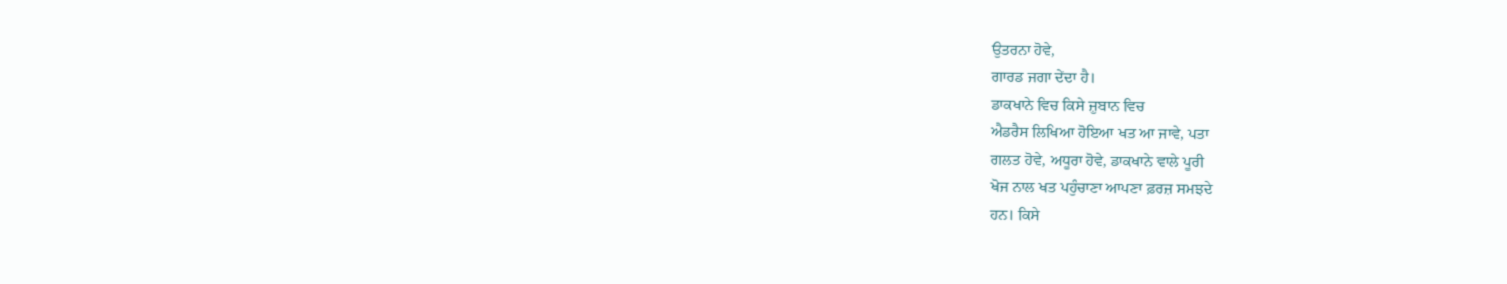ਉਤਰਨਾ ਹੋਵੇ,
ਗਾਰਡ ਜਗਾ ਦੇਂਦਾ ਹੈ।
ਡਾਕਖਾਨੇ ਵਿਚ ਕਿਸੇ ਜ਼ੁਬਾਨ ਵਿਚ
ਐਡਰੈਸ ਲਿਖਿਆ ਹੋਇਆ ਖਤ ਆ ਜਾਵੇ, ਪਤਾ
ਗਲਤ ਹੋਵੇ, ਅਧੂਰਾ ਹੋਵੇ, ਡਾਕਖਾਨੇ ਵਾਲੇ ਪੂਰੀ
ਖੋਜ ਨਾਲ ਖਤ ਪਹੁੰਚਾਣਾ ਆਪਣਾ ਫ਼ਰਜ਼ ਸਮਝਦੇ
ਹਨ। ਕਿਸੇ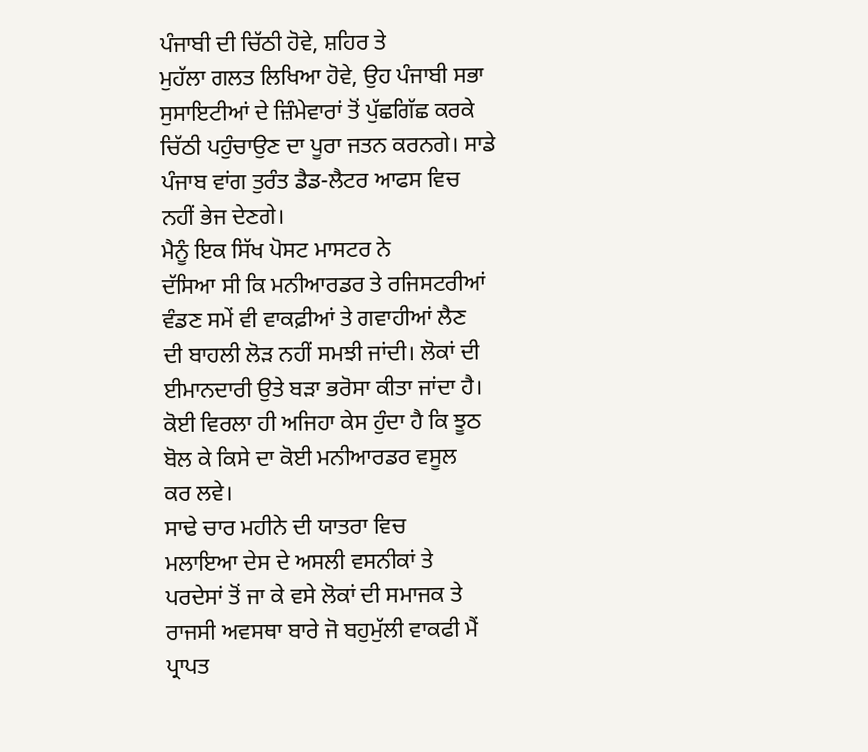ਪੰਜਾਬੀ ਦੀ ਚਿੱਠੀ ਹੋਵੇ, ਸ਼ਹਿਰ ਤੇ
ਮੁਹੱਲਾ ਗਲਤ ਲਿਖਿਆ ਹੋਵੇ, ਉਹ ਪੰਜਾਬੀ ਸਭਾ
ਸੁਸਾਇਟੀਆਂ ਦੇ ਜ਼ਿੰਮੇਵਾਰਾਂ ਤੋਂ ਪੁੱਛਗਿੱਛ ਕਰਕੇ
ਚਿੱਠੀ ਪਹੁੰਚਾਉਣ ਦਾ ਪੂਰਾ ਜਤਨ ਕਰਨਗੇ। ਸਾਡੇ
ਪੰਜਾਬ ਵਾਂਗ ਤੁਰੰਤ ਡੈਡ-ਲੈਟਰ ਆਫਸ ਵਿਚ
ਨਹੀਂ ਭੇਜ ਦੇਣਗੇ।
ਮੈਨੂੰ ਇਕ ਸਿੱਖ ਪੋਸਟ ਮਾਸਟਰ ਨੇ
ਦੱਸਿਆ ਸੀ ਕਿ ਮਨੀਆਰਡਰ ਤੇ ਰਜਿਸਟਰੀਆਂ
ਵੰਡਣ ਸਮੇਂ ਵੀ ਵਾਕਫ਼ੀਆਂ ਤੇ ਗਵਾਹੀਆਂ ਲੈਣ
ਦੀ ਬਾਹਲੀ ਲੋੜ ਨਹੀਂ ਸਮਝੀ ਜਾਂਦੀ। ਲੋਕਾਂ ਦੀ
ਈਮਾਨਦਾਰੀ ਉਤੇ ਬੜਾ ਭਰੋਸਾ ਕੀਤਾ ਜਾਂਦਾ ਹੈ।
ਕੋਈ ਵਿਰਲਾ ਹੀ ਅਜਿਹਾ ਕੇਸ ਹੁੰਦਾ ਹੈ ਕਿ ਝੂਠ
ਬੋਲ ਕੇ ਕਿਸੇ ਦਾ ਕੋਈ ਮਨੀਆਰਡਰ ਵਸੂਲ
ਕਰ ਲਵੇ।
ਸਾਢੇ ਚਾਰ ਮਹੀਨੇ ਦੀ ਯਾਤਰਾ ਵਿਚ
ਮਲਾਇਆ ਦੇਸ ਦੇ ਅਸਲੀ ਵਸਨੀਕਾਂ ਤੇ
ਪਰਦੇਸਾਂ ਤੋਂ ਜਾ ਕੇ ਵਸੇ ਲੋਕਾਂ ਦੀ ਸਮਾਜਕ ਤੇ
ਰਾਜਸੀ ਅਵਸਥਾ ਬਾਰੇ ਜੋ ਬਹੁਮੁੱਲੀ ਵਾਕਫੀ ਮੈਂ
ਪ੍ਰਾਪਤ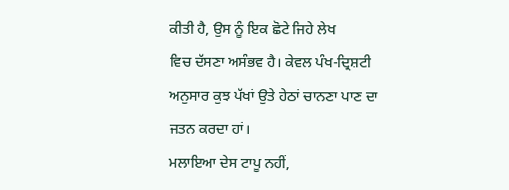ਕੀਤੀ ਹੈ, ਉਸ ਨੂੰ ਇਕ ਛੋਟੇ ਜਿਹੇ ਲੇਖ
ਵਿਚ ਦੱਸਣਾ ਅਸੰਭਵ ਹੈ। ਕੇਵਲ ਪੰਖ-ਦ੍ਰਿਸ਼ਟੀ
ਅਨੁਸਾਰ ਕੁਝ ਪੱਖਾਂ ਉਤੇ ਹੇਠਾਂ ਚਾਨਣਾ ਪਾਣ ਦਾ
ਜਤਨ ਕਰਦਾ ਹਾਂ।
ਮਲਾਇਆ ਦੇਸ ਟਾਪੂ ਨਹੀਂ,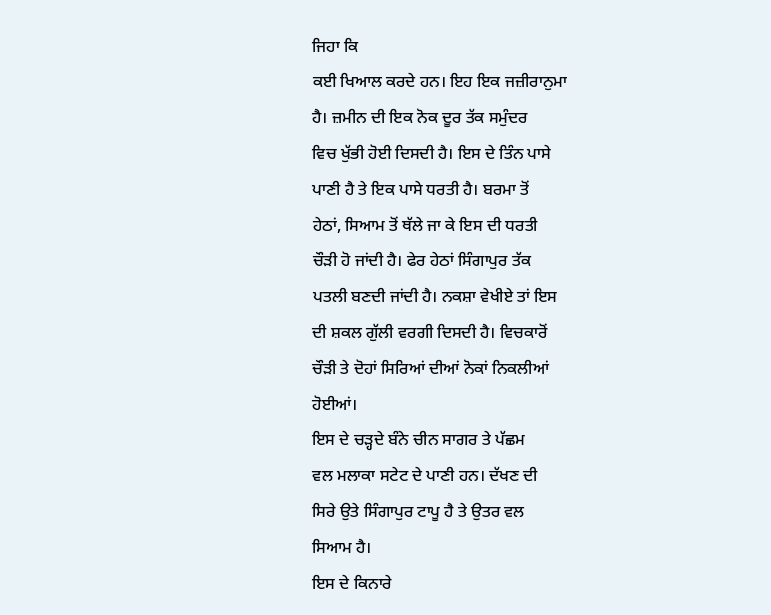ਜਿਹਾ ਕਿ
ਕਈ ਖਿਆਲ ਕਰਦੇ ਹਨ। ਇਹ ਇਕ ਜਜ਼ੀਰਾਨੁਮਾ
ਹੈ। ਜ਼ਮੀਨ ਦੀ ਇਕ ਨੋਕ ਦੂਰ ਤੱਕ ਸਮੁੰਦਰ
ਵਿਚ ਖੁੱਭੀ ਹੋਈ ਦਿਸਦੀ ਹੈ। ਇਸ ਦੇ ਤਿੰਨ ਪਾਸੇ
ਪਾਣੀ ਹੈ ਤੇ ਇਕ ਪਾਸੇ ਧਰਤੀ ਹੈ। ਬਰਮਾ ਤੋਂ
ਹੇਠਾਂ, ਸਿਆਮ ਤੋਂ ਥੱਲੇ ਜਾ ਕੇ ਇਸ ਦੀ ਧਰਤੀ
ਚੌੜੀ ਹੋ ਜਾਂਦੀ ਹੈ। ਫੇਰ ਹੇਠਾਂ ਸਿੰਗਾਪੁਰ ਤੱਕ
ਪਤਲੀ ਬਣਦੀ ਜਾਂਦੀ ਹੈ। ਨਕਸ਼ਾ ਵੇਖੀਏ ਤਾਂ ਇਸ
ਦੀ ਸ਼ਕਲ ਗੁੱਲੀ ਵਰਗੀ ਦਿਸਦੀ ਹੈ। ਵਿਚਕਾਰੋਂ
ਚੌੜੀ ਤੇ ਦੋਹਾਂ ਸਿਰਿਆਂ ਦੀਆਂ ਨੋਕਾਂ ਨਿਕਲੀਆਂ
ਹੋਈਆਂ।
ਇਸ ਦੇ ਚੜ੍ਹਦੇ ਬੰਨੇ ਚੀਨ ਸਾਗਰ ਤੇ ਪੱਛਮ
ਵਲ ਮਲਾਕਾ ਸਟੇਟ ਦੇ ਪਾਣੀ ਹਨ। ਦੱਖਣ ਦੀ
ਸਿਰੇ ਉਤੇ ਸਿੰਗਾਪੁਰ ਟਾਪੂ ਹੈ ਤੇ ਉਤਰ ਵਲ
ਸਿਆਮ ਹੈ।
ਇਸ ਦੇ ਕਿਨਾਰੇ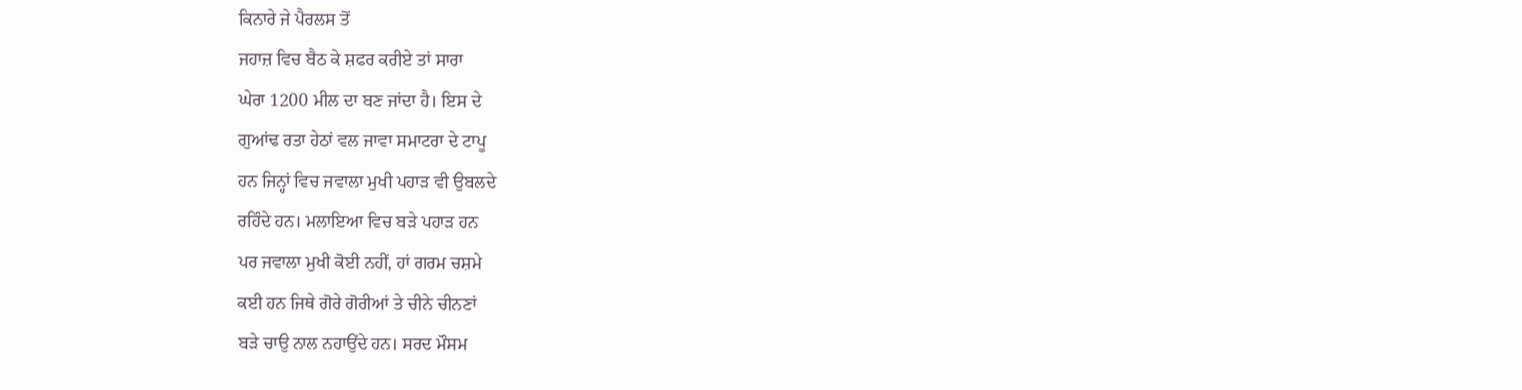ਕਿਨਾਰੇ ਜੇ ਪੈਰਲਸ ਤੋਂ
ਜਹਾਜ਼ ਵਿਚ ਬੈਠ ਕੇ ਸ਼ਫਰ ਕਰੀਏ ਤਾਂ ਸਾਰਾ
ਘੇਰਾ 1200 ਮੀਲ ਦਾ ਬਣ ਜਾਂਦਾ ਹੈ। ਇਸ ਦੇ
ਗੁਆਂਢ ਰਤਾ ਹੇਠਾਂ ਵਲ ਜਾਵਾ ਸਮਾਟਰਾ ਦੇ ਟਾਪੂ
ਹਨ ਜਿਨ੍ਹਾਂ ਵਿਚ ਜਵਾਲਾ ਮੁਖੀ ਪਹਾੜ ਵੀ ਉਬਲਦੇ
ਰਹਿੰਦੇ ਹਨ। ਮਲਾਇਆ ਵਿਚ ਬੜੇ ਪਹਾੜ ਹਨ
ਪਰ ਜਵਾਲਾ ਮੁਖੀ ਕੋਈ ਨਹੀਂ, ਹਾਂ ਗਰਮ ਚਸ਼ਮੇ
ਕਈ ਹਨ ਜਿਥੇ ਗੋਰੇ ਗੋਰੀਆਂ ਤੇ ਚੀਨੇ ਚੀਨਣਾਂ
ਬੜੇ ਚਾਉ ਨਾਲ ਨਹਾਉਂਦੇ ਹਨ। ਸਰਦ ਮੌਸਮ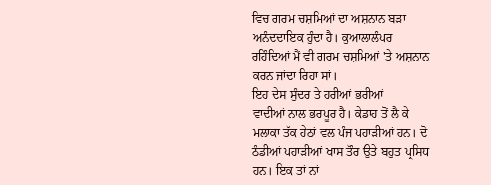ਵਿਚ ਗਰਮ ਚਸ਼ਮਿਆਂ ਦਾ ਅਸ਼ਨਾਨ ਬੜਾ
ਅਨੰਦਦਾਇਕ ਹੁੰਦਾ ਹੈ। ਕੁਆਲਾਲੰਪਰ
ਰਹਿੰਦਿਆਂ ਮੈਂ ਵੀ ਗਰਮ ਚਸ਼ਮਿਆਂ 'ਤੇ ਅਸ਼ਨਾਨ
ਕਰਨ ਜਾਂਦਾ ਰਿਹਾ ਸਾਂ।
ਇਹ ਦੇਸ ਸੁੰਦਰ ਤੇ ਹਰੀਆਂ ਭਰੀਆਂ
ਵਾਦੀਆਂ ਨਾਲ ਭਰਪੂਰ ਹੈ। ਕੇਡਾਹ ਤੋਂ ਲੈ ਕੇ
ਮਲਾਕਾ ਤੱਕ ਹੇਠਾਂ ਵਲ ਪੰਜ ਪਹਾੜੀਆਂ ਹਨ। ਦੋ
ਠੰਡੀਆਂ ਪਹਾੜੀਆਂ ਖਾਸ ਤੌਰ ਉਤੇ ਬਹੁਤ ਪ੍ਰਸਿਧ
ਹਨ। ਇਕ ਤਾਂ ਨਾਂ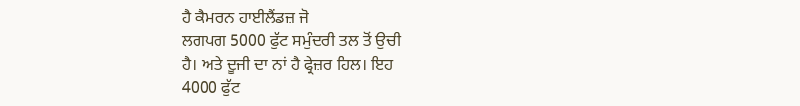ਹੈ ਕੈਮਰਨ ਹਾਈਲੈਂਡਜ਼ ਜੋ
ਲਗਪਗ 5000 ਫੁੱਟ ਸਮੁੰਦਰੀ ਤਲ ਤੋਂ ਉਚੀ
ਹੈ। ਅਤੇ ਦੂਜੀ ਦਾ ਨਾਂ ਹੈ ਫ੍ਰੇਜ਼ਰ ਹਿਲ। ਇਹ
4000 ਫੁੱਟ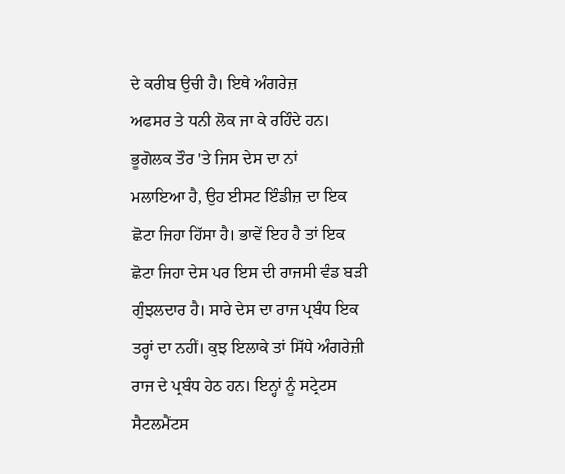ਦੇ ਕਰੀਬ ਉਚੀ ਹੈ। ਇਥੇ ਅੰਗਰੇਜ਼
ਅਫਸਰ ਤੇ ਧਨੀ ਲੋਕ ਜਾ ਕੇ ਰਹਿੰਦੇ ਹਨ।
ਭੂਗੋਲਕ ਤੌਰ 'ਤੇ ਜਿਸ ਦੇਸ ਦਾ ਨਾਂ
ਮਲਾਇਆ ਹੈ, ਉਹ ਈਸਟ ਇੰਡੀਜ਼ ਦਾ ਇਕ
ਛੋਟਾ ਜਿਹਾ ਹਿੱਸਾ ਹੈ। ਭਾਵੇਂ ਇਹ ਹੈ ਤਾਂ ਇਕ
ਛੋਟਾ ਜਿਹਾ ਦੇਸ ਪਰ ਇਸ ਦੀ ਰਾਜਸੀ ਵੰਡ ਬੜੀ
ਗੁੰਝਲਦਾਰ ਹੈ। ਸਾਰੇ ਦੇਸ ਦਾ ਰਾਜ ਪ੍ਰਬੰਧ ਇਕ
ਤਰ੍ਹਾਂ ਦਾ ਨਹੀਂ। ਕੁਝ ਇਲਾਕੇ ਤਾਂ ਸਿੱਧੇ ਅੰਗਰੇਜ਼ੀ
ਰਾਜ ਦੇ ਪ੍ਰਬੰਧ ਹੇਠ ਹਨ। ਇਨ੍ਹਾਂ ਨੂੰ ਸਟ੍ਰੇਟਸ
ਸੈਟਲਮੈਂਟਸ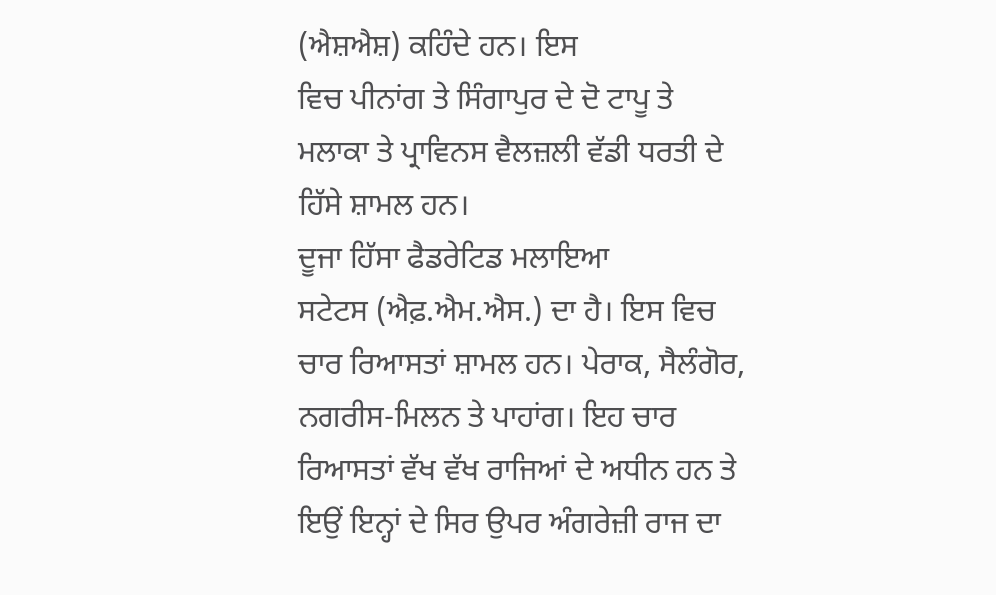(ਐਸ਼ਐਸ਼) ਕਹਿੰਦੇ ਹਨ। ਇਸ
ਵਿਚ ਪੀਨਾਂਗ ਤੇ ਸਿੰਗਾਪੁਰ ਦੇ ਦੋ ਟਾਪੂ ਤੇ
ਮਲਾਕਾ ਤੇ ਪ੍ਰਾਵਿਨਸ ਵੈਲਜ਼ਲੀ ਵੱਡੀ ਧਰਤੀ ਦੇ
ਹਿੱਸੇ ਸ਼ਾਮਲ ਹਨ।
ਦੂਜਾ ਹਿੱਸਾ ਫੈਡਰੇਟਿਡ ਮਲਾਇਆ
ਸਟੇਟਸ (ਐਫ਼.ਐਮ.ਐਸ.) ਦਾ ਹੈ। ਇਸ ਵਿਚ
ਚਾਰ ਰਿਆਸਤਾਂ ਸ਼ਾਮਲ ਹਨ। ਪੇਰਾਕ, ਸੈਲੰਗੋਰ,
ਨਗਰੀਸ-ਮਿਲਨ ਤੇ ਪਾਹਾਂਗ। ਇਹ ਚਾਰ
ਰਿਆਸਤਾਂ ਵੱਖ ਵੱਖ ਰਾਜਿਆਂ ਦੇ ਅਧੀਨ ਹਨ ਤੇ
ਇਉਂ ਇਨ੍ਹਾਂ ਦੇ ਸਿਰ ਉਪਰ ਅੰਗਰੇਜ਼ੀ ਰਾਜ ਦਾ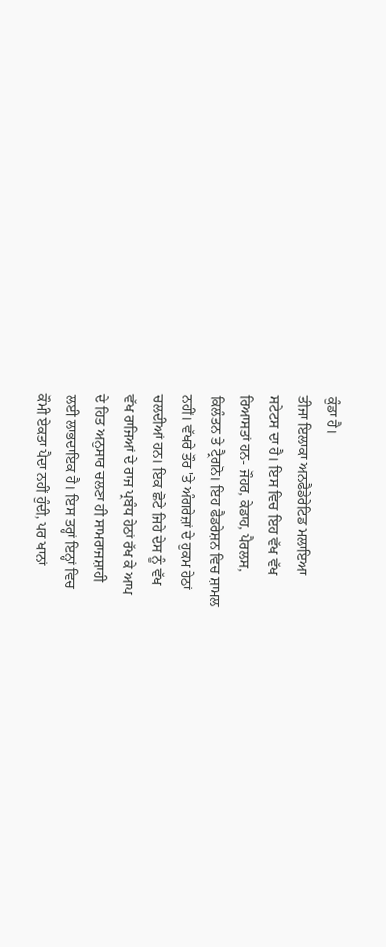ਕੁੰਡਾ ਹੈ।
ਤੀਜਾ ਇਲਾਕਾ ਅਨਫੈਡੇਰੇਟਿਡ ਮਲਾਇਆ
ਸਟੇਟਸ ਦਾ ਹੈ। ਇਸ ਵਿਚ ਇਹ ਵੱਖ ਵੱਖ
ਰਿਆਸਤਾਂ ਹਨ- ਜੌਹਰ, ਕੇਡਾਹ, ਪੈਰਲਸ,
ਕਿਲੰਤਨ ਤੇ ਟ੍ਰੈਗਨੋ। ਇਹ ਫੈਡਰੇਸ਼ਨ ਵਿਚ ਸ਼ਾਮਲ
ਨਹੀਂ। ਵੱਖਰੇ ਤੌਰ 'ਤੇ ਅੰਗਰੇਜ਼ਾਂ ਦੇ ਹੁਕਮ ਹੇਠਾਂ
ਚਲਦੀਆਂ ਹਨ। ਇਕ ਛੋਟੇ ਜਿਹੇ ਦੇਸ ਨੂੰ ਵੱਖ
ਵੱਖ ਰਾਜਿਆਂ ਦੇ ਰਾਜ ਪ੍ਰਬੰਧ ਹੇਠਾਂ ਰੱਖ ਕੇ ਆਪ
ਦੇ ਹਿਤ ਅਨੁਸਾਰ ਚਲਣਾ ਹੀ ਸਾਮਰਾਜਸ਼ਾਹੀ
ਲਈ ਲਾਭਦਾਇਕ ਹੈ। ਇਸ ਤਰ੍ਹਾਂ ਇਨ੍ਹਾਂ ਵਿਚ
ਕੌਮੀ ਏਕਤਾ ਪੈਦਾ ਨਹੀਂ ਹੁੰਦੀ, ਪਰ ਖਾਨਾਂ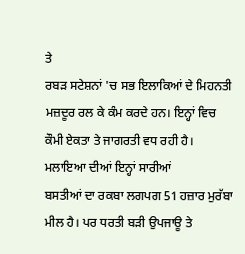ਤੇ
ਰਬੜ ਸਟੇਸ਼ਨਾਂ 'ਚ ਸਭ ਇਲਾਕਿਆਂ ਦੇ ਮਿਹਨਤੀ
ਮਜ਼ਦੂਰ ਰਲ ਕੇ ਕੰਮ ਕਰਦੇ ਹਨ। ਇਨ੍ਹਾਂ ਵਿਚ
ਕੌਮੀ ਏਕਤਾ ਤੇ ਜਾਗਰਤੀ ਵਧ ਰਹੀ ਹੈ।
ਮਲਾਇਆ ਦੀਆਂ ਇਨ੍ਹਾਂ ਸਾਰੀਆਂ
ਬਸਤੀਆਂ ਦਾ ਰਕਬਾ ਲਗਪਗ 51 ਹਜ਼ਾਰ ਮੁਰੱਬਾ
ਮੀਲ ਹੈ। ਪਰ ਧਰਤੀ ਬੜੀ ਉਪਜਾਊ ਤੇ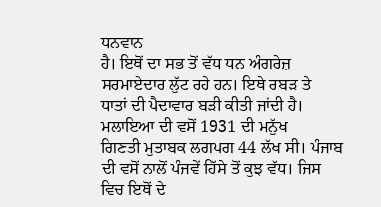ਧਨਵਾਨ
ਹੈ। ਇਥੋਂ ਦਾ ਸਭ ਤੋਂ ਵੱਧ ਧਨ ਅੰਗਰੇਜ਼
ਸਰਮਾਏਦਾਰ ਲੁੱਟ ਰਹੇ ਹਨ। ਇਥੇ ਰਬੜ ਤੇ
ਧਾਤਾਂ ਦੀ ਪੈਦਾਵਾਰ ਬੜੀ ਕੀਤੀ ਜਾਂਦੀ ਹੈ।
ਮਲਾਇਆ ਦੀ ਵਸੋਂ 1931 ਦੀ ਮਨੁੱਖ
ਗਿਣਤੀ ਮੁਤਾਬਕ ਲਗਪਗ 44 ਲੱਖ ਸੀ। ਪੰਜਾਬ
ਦੀ ਵਸੋਂ ਨਾਲੋਂ ਪੰਜਵੇਂ ਹਿੱਸੇ ਤੋਂ ਕੁਝ ਵੱਧ। ਜਿਸ
ਵਿਚ ਇਥੋਂ ਦੇ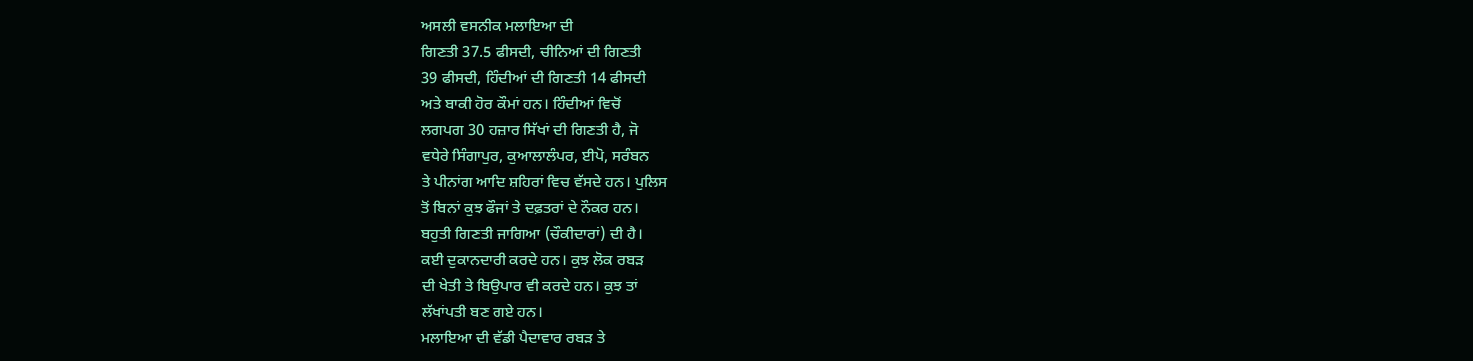ਅਸਲੀ ਵਸਨੀਕ ਮਲਾਇਆ ਦੀ
ਗਿਣਤੀ 37.5 ਫੀਸਦੀ, ਚੀਨਿਆਂ ਦੀ ਗਿਣਤੀ
39 ਫੀਸਦੀ, ਹਿੰਦੀਆਂ ਦੀ ਗਿਣਤੀ 14 ਫੀਸਦੀ
ਅਤੇ ਬਾਕੀ ਹੋਰ ਕੌਮਾਂ ਹਨ। ਹਿੰਦੀਆਂ ਵਿਚੋਂ
ਲਗਪਗ 30 ਹਜ਼ਾਰ ਸਿੱਖਾਂ ਦੀ ਗਿਣਤੀ ਹੈ, ਜੋ
ਵਧੇਰੇ ਸਿੰਗਾਪੁਰ, ਕੁਆਲਾਲੰਪਰ, ਈਪੋ, ਸਰੰਬਨ
ਤੇ ਪੀਨਾਂਗ ਆਦਿ ਸ਼ਹਿਰਾਂ ਵਿਚ ਵੱਸਦੇ ਹਨ। ਪੁਲਿਸ
ਤੋਂ ਬਿਨਾਂ ਕੁਝ ਫੌਜਾਂ ਤੇ ਦਫ਼ਤਰਾਂ ਦੇ ਨੌਕਰ ਹਨ।
ਬਹੁਤੀ ਗਿਣਤੀ ਜਾਗਿਆ (ਚੌਕੀਦਾਰਾਂ) ਦੀ ਹੈ।
ਕਈ ਦੁਕਾਨਦਾਰੀ ਕਰਦੇ ਹਨ। ਕੁਝ ਲੋਕ ਰਬੜ
ਦੀ ਖੇਤੀ ਤੇ ਬਿਉਪਾਰ ਵੀ ਕਰਦੇ ਹਨ। ਕੁਝ ਤਾਂ
ਲੱਖਾਂਪਤੀ ਬਣ ਗਏ ਹਨ।
ਮਲਾਇਆ ਦੀ ਵੱਡੀ ਪੈਦਾਵਾਰ ਰਬੜ ਤੇ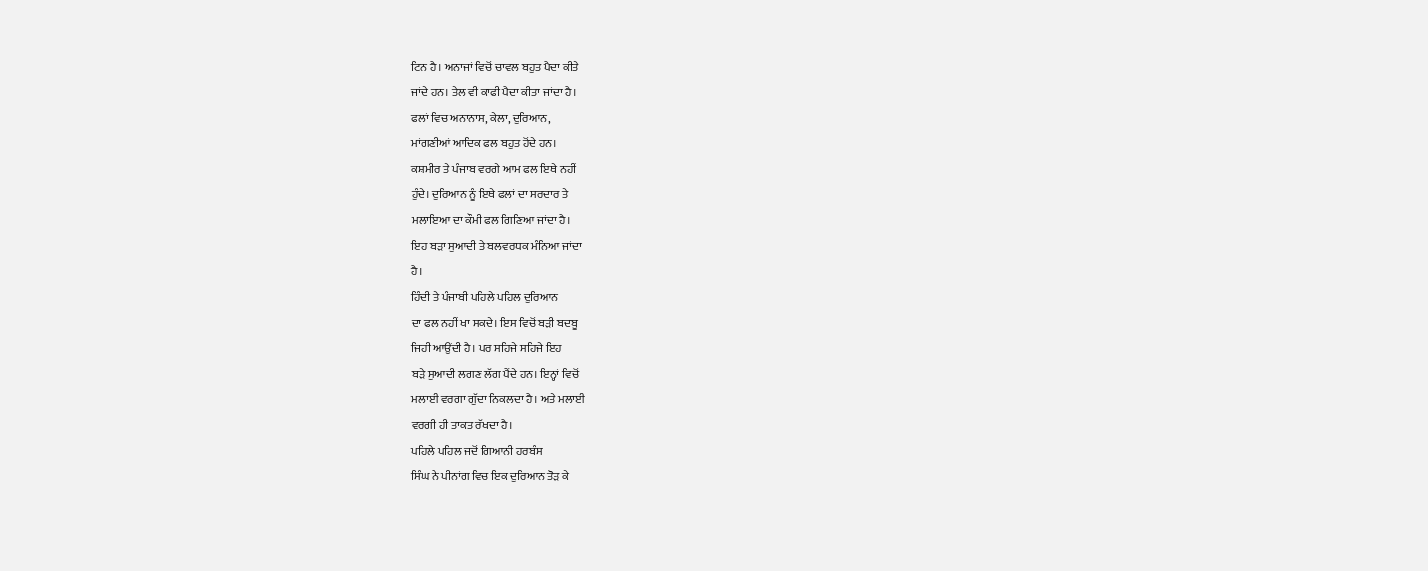ਟਿਨ ਹੈ। ਅਨਾਜਾਂ ਵਿਚੋਂ ਚਾਵਲ ਬਹੁਤ ਪੈਦਾ ਕੀਤੇ
ਜਾਂਦੇ ਹਨ। ਤੇਲ ਵੀ ਕਾਫੀ ਪੈਦਾ ਕੀਤਾ ਜਾਂਦਾ ਹੈ।
ਫਲਾਂ ਵਿਚ ਅਨਾਨਾਸ, ਕੇਲਾ, ਦੁਰਿਆਨ,
ਮਾਂਗਣੀਆਂ ਆਦਿਕ ਫਲ ਬਹੁਤ ਹੋਂਦੇ ਹਨ।
ਕਸ਼ਮੀਰ ਤੇ ਪੰਜਾਬ ਵਰਗੇ ਆਮ ਫਲ ਇਥੇ ਨਹੀਂ
ਹੁੰਦੇ। ਦੁਰਿਆਨ ਨੂੰ ਇਥੇ ਫਲਾਂ ਦਾ ਸਰਦਾਰ ਤੇ
ਮਲਾਇਆ ਦਾ ਕੌਮੀ ਫਲ ਗਿਣਿਆ ਜਾਂਦਾ ਹੈ।
ਇਹ ਬੜਾ ਸੁਆਦੀ ਤੇ ਬਲਵਰਧਕ ਮੰਨਿਆ ਜਾਂਦਾ
ਹੈ।
ਹਿੰਦੀ ਤੇ ਪੰਜਾਬੀ ਪਹਿਲੇ ਪਹਿਲ ਦੁਰਿਆਨ
ਦਾ ਫਲ ਨਹੀਂ ਖਾ ਸਕਦੇ। ਇਸ ਵਿਚੋਂ ਬੜੀ ਬਦਬੂ
ਜਿਹੀ ਆਉਂਦੀ ਹੈ। ਪਰ ਸਹਿਜੇ ਸਹਿਜੇ ਇਹ
ਬੜੇ ਸੁਆਦੀ ਲਗਣ ਲੱਗ ਪੈਂਦੇ ਹਨ। ਇਨ੍ਹਾਂ ਵਿਚੋਂ
ਮਲਾਈ ਵਰਗਾ ਗੁੱਦਾ ਨਿਕਲਦਾ ਹੈ। ਅਤੇ ਮਲਾਈ
ਵਰਗੀ ਹੀ ਤਾਕਤ ਰੱਖਦਾ ਹੈ।
ਪਹਿਲੇ ਪਹਿਲ ਜਦੋਂ ਗਿਆਨੀ ਹਰਬੰਸ
ਸਿੰਘ ਨੇ ਪੀਨਾਂਗ ਵਿਚ ਇਕ ਦੁਰਿਆਨ ਤੋੜ ਕੇ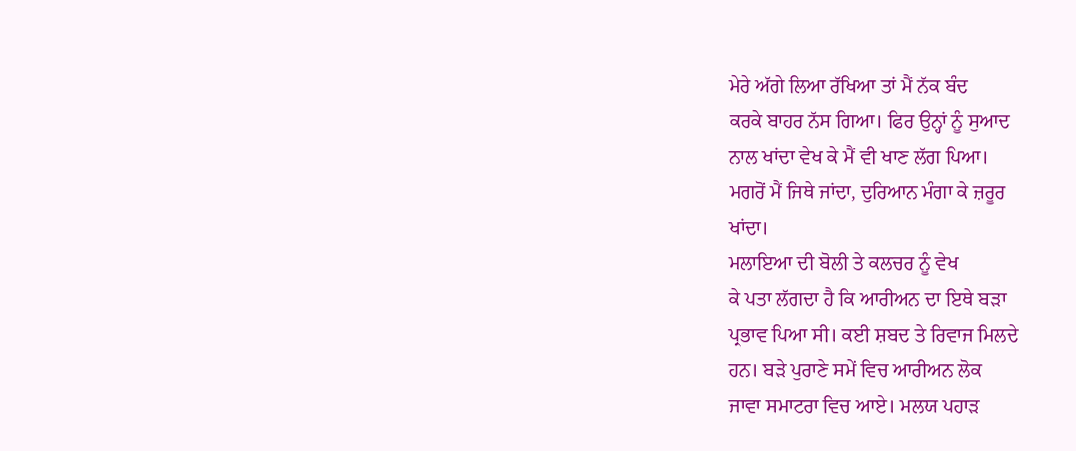ਮੇਰੇ ਅੱਗੇ ਲਿਆ ਰੱਖਿਆ ਤਾਂ ਮੈਂ ਨੱਕ ਬੰਦ
ਕਰਕੇ ਬਾਹਰ ਨੱਸ ਗਿਆ। ਫਿਰ ਉਨ੍ਹਾਂ ਨੂੰ ਸੁਆਦ
ਨਾਲ ਖਾਂਦਾ ਵੇਖ ਕੇ ਮੈਂ ਵੀ ਖਾਣ ਲੱਗ ਪਿਆ।
ਮਗਰੋਂ ਮੈਂ ਜਿਥੇ ਜਾਂਦਾ, ਦੁਰਿਆਨ ਮੰਗਾ ਕੇ ਜ਼ਰੂਰ
ਖਾਂਦਾ।
ਮਲਾਇਆ ਦੀ ਬੋਲੀ ਤੇ ਕਲਚਰ ਨੂੰ ਵੇਖ
ਕੇ ਪਤਾ ਲੱਗਦਾ ਹੈ ਕਿ ਆਰੀਅਨ ਦਾ ਇਥੇ ਬੜਾ
ਪ੍ਰਭਾਵ ਪਿਆ ਸੀ। ਕਈ ਸ਼ਬਦ ਤੇ ਰਿਵਾਜ ਮਿਲਦੇ
ਹਨ। ਬੜੇ ਪੁਰਾਣੇ ਸਮੇਂ ਵਿਚ ਆਰੀਅਨ ਲੋਕ
ਜਾਵਾ ਸਮਾਟਰਾ ਵਿਚ ਆਏ। ਮਲਯ ਪਹਾੜ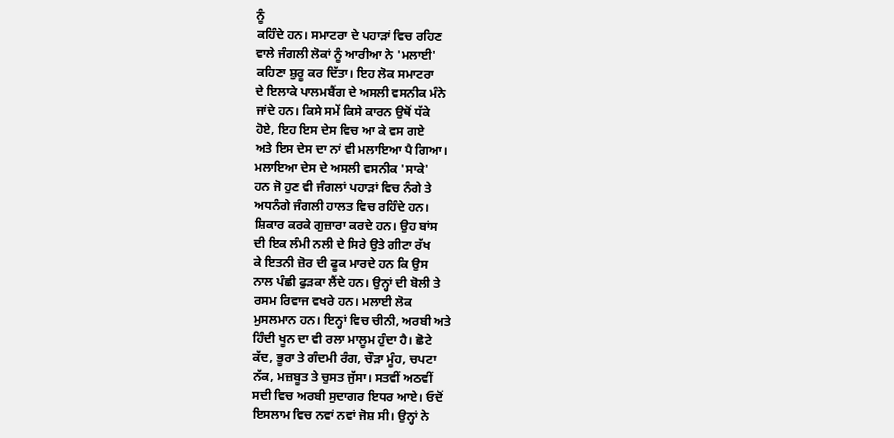ਨੂੰ
ਕਹਿੰਦੇ ਹਨ। ਸਮਾਟਰਾ ਦੇ ਪਹਾੜਾਂ ਵਿਚ ਰਹਿਣ
ਵਾਲੇ ਜੰਗਲੀ ਲੋਕਾਂ ਨੂੰ ਆਰੀਆ ਨੇ 'ਮਲਾਈ'
ਕਹਿਣਾ ਸ਼ੁਰੂ ਕਰ ਦਿੱਤਾ। ਇਹ ਲੋਕ ਸਮਾਟਰਾ
ਦੇ ਇਲਾਕੇ ਪਾਲਮਬੈਂਗ ਦੇ ਅਸਲੀ ਵਸਨੀਕ ਮੰਨੇ
ਜਾਂਦੇ ਹਨ। ਕਿਸੇ ਸਮੇਂ ਕਿਸੇ ਕਾਰਨ ਉਥੋਂ ਧੱਕੇ
ਹੋਏ, ਇਹ ਇਸ ਦੇਸ ਵਿਚ ਆ ਕੇ ਵਸ ਗਏ
ਅਤੇ ਇਸ ਦੇਸ ਦਾ ਨਾਂ ਵੀ ਮਲਾਇਆ ਪੈ ਗਿਆ।
ਮਲਾਇਆ ਦੇਸ ਦੇ ਅਸਲੀ ਵਸਨੀਕ 'ਸਾਕੇ'
ਹਨ ਜੋ ਹੁਣ ਵੀ ਜੰਗਲਾਂ ਪਹਾੜਾਂ ਵਿਚ ਨੰਗੇ ਤੇ
ਅਧਨੰਗੇ ਜੰਗਲੀ ਹਾਲਤ ਵਿਚ ਰਹਿੰਦੇ ਹਨ।
ਸ਼ਿਕਾਰ ਕਰਕੇ ਗੁਜ਼ਾਰਾ ਕਰਦੇ ਹਨ। ਉਹ ਬਾਂਸ
ਦੀ ਇਕ ਲੰਮੀ ਨਲੀ ਦੇ ਸਿਰੇ ਉਤੇ ਗੀਟਾ ਰੱਖ
ਕੇ ਇਤਨੀ ਜ਼ੋਰ ਦੀ ਫੂਕ ਮਾਰਦੇ ਹਨ ਕਿ ਉਸ
ਨਾਲ ਪੰਛੀ ਫੁੜਕਾ ਲੈਂਦੇ ਹਨ। ਉਨ੍ਹਾਂ ਦੀ ਬੋਲੀ ਤੇ
ਰਸਮ ਰਿਵਾਜ ਵਖਰੇ ਹਨ। ਮਲਾਈ ਲੋਕ
ਮੁਸਲਮਾਨ ਹਨ। ਇਨ੍ਹਾਂ ਵਿਚ ਚੀਨੀ, ਅਰਬੀ ਅਤੇ
ਹਿੰਦੀ ਖੂਨ ਦਾ ਵੀ ਰਲਾ ਮਾਲੂਮ ਹੁੰਦਾ ਹੈ। ਛੋਟੇ
ਕੱਦ, ਭੂਰਾ ਤੇ ਗੰਦਮੀ ਰੰਗ, ਚੌੜਾ ਮੂੰਹ, ਚਪਟਾ
ਨੱਕ, ਮਜ਼ਬੂਤ ਤੇ ਚੁਸਤ ਜੁੱਸਾ। ਸਤਵੀਂ ਅਠਵੀਂ
ਸਦੀ ਵਿਚ ਅਰਬੀ ਸੁਦਾਗਰ ਇਧਰ ਆਏ। ਓਦੋਂ
ਇਸਲਾਮ ਵਿਚ ਨਵਾਂ ਨਵਾਂ ਜੋਸ਼ ਸੀ। ਉਨ੍ਹਾਂ ਨੇ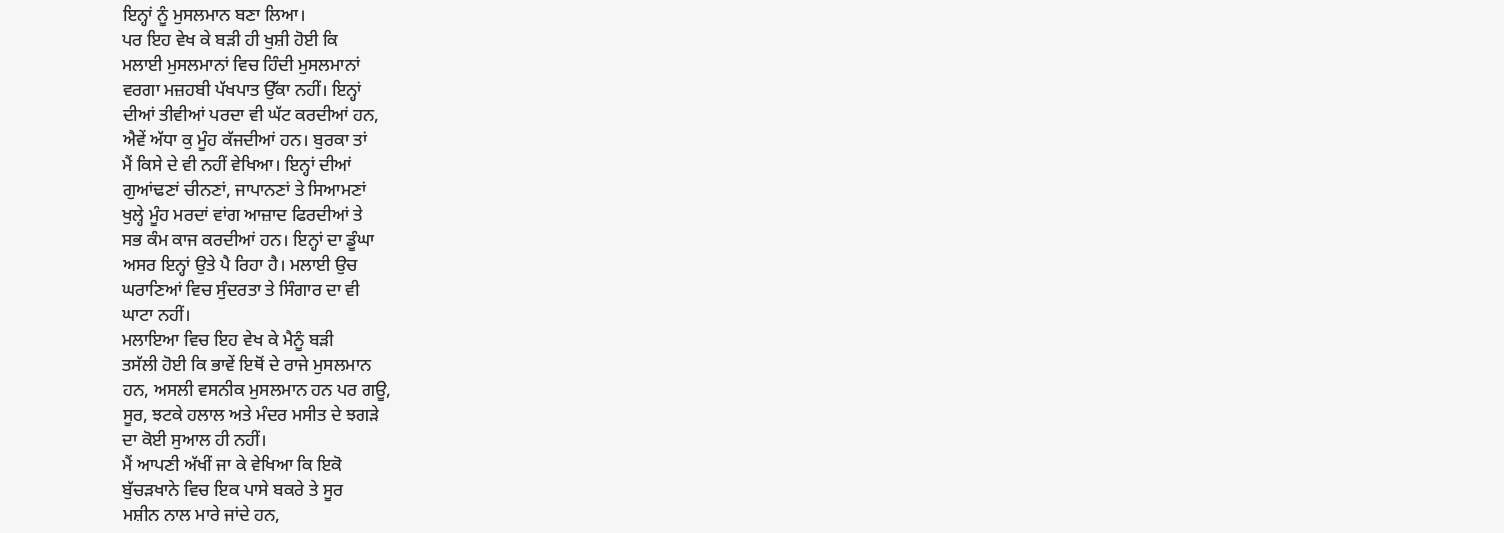ਇਨ੍ਹਾਂ ਨੂੰ ਮੁਸਲਮਾਨ ਬਣਾ ਲਿਆ।
ਪਰ ਇਹ ਵੇਖ ਕੇ ਬੜੀ ਹੀ ਖੁਸ਼ੀ ਹੋਈ ਕਿ
ਮਲਾਈ ਮੁਸਲਮਾਨਾਂ ਵਿਚ ਹਿੰਦੀ ਮੁਸਲਮਾਨਾਂ
ਵਰਗਾ ਮਜ਼ਹਬੀ ਪੱਖਪਾਤ ਉੱਕਾ ਨਹੀਂ। ਇਨ੍ਹਾਂ
ਦੀਆਂ ਤੀਵੀਆਂ ਪਰਦਾ ਵੀ ਘੱਟ ਕਰਦੀਆਂ ਹਨ,
ਐਵੇਂ ਅੱਧਾ ਕੁ ਮੂੰਹ ਕੱਜਦੀਆਂ ਹਨ। ਬੁਰਕਾ ਤਾਂ
ਮੈਂ ਕਿਸੇ ਦੇ ਵੀ ਨਹੀਂ ਵੇਖਿਆ। ਇਨ੍ਹਾਂ ਦੀਆਂ
ਗੁਆਂਢਣਾਂ ਚੀਨਣਾਂ, ਜਾਪਾਨਣਾਂ ਤੇ ਸਿਆਮਣਾਂ
ਖੁਲ੍ਹੇ ਮੂੰਹ ਮਰਦਾਂ ਵਾਂਗ ਆਜ਼ਾਦ ਫਿਰਦੀਆਂ ਤੇ
ਸਭ ਕੰਮ ਕਾਜ ਕਰਦੀਆਂ ਹਨ। ਇਨ੍ਹਾਂ ਦਾ ਡੂੰਘਾ
ਅਸਰ ਇਨ੍ਹਾਂ ਉਤੇ ਪੈ ਰਿਹਾ ਹੈ। ਮਲਾਈ ਉਚ
ਘਰਾਣਿਆਂ ਵਿਚ ਸੁੰਦਰਤਾ ਤੇ ਸਿੰਗਾਰ ਦਾ ਵੀ
ਘਾਟਾ ਨਹੀਂ।
ਮਲਾਇਆ ਵਿਚ ਇਹ ਵੇਖ ਕੇ ਮੈਨੂੰ ਬੜੀ
ਤਸੱਲੀ ਹੋਈ ਕਿ ਭਾਵੇਂ ਇਥੋਂ ਦੇ ਰਾਜੇ ਮੁਸਲਮਾਨ
ਹਨ, ਅਸਲੀ ਵਸਨੀਕ ਮੁਸਲਮਾਨ ਹਨ ਪਰ ਗਊ,
ਸੂਰ, ਝਟਕੇ ਹਲਾਲ ਅਤੇ ਮੰਦਰ ਮਸੀਤ ਦੇ ਝਗੜੇ
ਦਾ ਕੋਈ ਸੁਆਲ ਹੀ ਨਹੀਂ।
ਮੈਂ ਆਪਣੀ ਅੱਖੀਂ ਜਾ ਕੇ ਵੇਖਿਆ ਕਿ ਇਕੋ
ਬੁੱਚੜਖਾਨੇ ਵਿਚ ਇਕ ਪਾਸੇ ਬਕਰੇ ਤੇ ਸੂਰ
ਮਸ਼ੀਨ ਨਾਲ ਮਾਰੇ ਜਾਂਦੇ ਹਨ,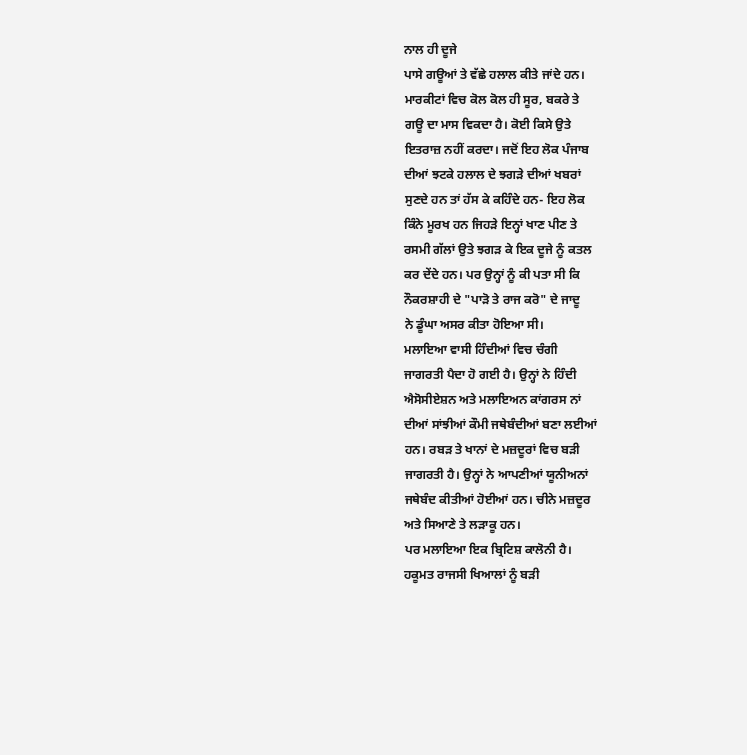ਨਾਲ ਹੀ ਦੂਜੇ
ਪਾਸੇ ਗਊਆਂ ਤੇ ਵੱਛੇ ਹਲਾਲ ਕੀਤੇ ਜਾਂਦੇ ਹਨ।
ਮਾਰਕੀਟਾਂ ਵਿਚ ਕੋਲ ਕੋਲ ਹੀ ਸੂਰ, ਬਕਰੇ ਤੇ
ਗਊ ਦਾ ਮਾਸ ਵਿਕਦਾ ਹੈ। ਕੋਈ ਕਿਸੇ ਉਤੇ
ਇਤਰਾਜ਼ ਨਹੀਂ ਕਰਦਾ। ਜਦੋਂ ਇਹ ਲੋਕ ਪੰਜਾਬ
ਦੀਆਂ ਝਟਕੇ ਹਲਾਲ ਦੇ ਝਗੜੇ ਦੀਆਂ ਖਬਰਾਂ
ਸੁਣਦੇ ਹਨ ਤਾਂ ਹੱਸ ਕੇ ਕਹਿੰਦੇ ਹਨ- ਇਹ ਲੋਕ
ਕਿੰਨੇ ਮੂਰਖ ਹਨ ਜਿਹੜੇ ਇਨ੍ਹਾਂ ਖਾਣ ਪੀਣ ਤੇ
ਰਸਮੀ ਗੱਲਾਂ ਉਤੇ ਝਗੜ ਕੇ ਇਕ ਦੂਜੇ ਨੂੰ ਕਤਲ
ਕਰ ਦੇਂਦੇ ਹਨ। ਪਰ ਉਨ੍ਹਾਂ ਨੂੰ ਕੀ ਪਤਾ ਸੀ ਕਿ
ਨੌਕਰਸ਼ਾਹੀ ਦੇ "ਪਾੜੋ ਤੇ ਰਾਜ ਕਰੋ" ਦੇ ਜਾਦੂ
ਨੇ ਡੂੰਘਾ ਅਸਰ ਕੀਤਾ ਹੋਇਆ ਸੀ।
ਮਲਾਇਆ ਵਾਸੀ ਹਿੰਦੀਆਂ ਵਿਚ ਚੰਗੀ
ਜਾਗਰਤੀ ਪੈਦਾ ਹੋ ਗਈ ਹੈ। ਉਨ੍ਹਾਂ ਨੇ ਹਿੰਦੀ
ਐਸੋਸੀਏਸ਼ਨ ਅਤੇ ਮਲਾਇਅਨ ਕਾਂਗਰਸ ਨਾਂ
ਦੀਆਂ ਸਾਂਝੀਆਂ ਕੌਮੀ ਜਥੇਬੰਦੀਆਂ ਬਣਾ ਲਈਆਂ
ਹਨ। ਰਬੜ ਤੇ ਖਾਨਾਂ ਦੇ ਮਜ਼ਦੂਰਾਂ ਵਿਚ ਬੜੀ
ਜਾਗਰਤੀ ਹੈ। ਉਨ੍ਹਾਂ ਨੇ ਆਪਣੀਆਂ ਯੂਨੀਅਨਾਂ
ਜਥੇਬੰਦ ਕੀਤੀਆਂ ਹੋਈਆਂ ਹਨ। ਚੀਨੇ ਮਜ਼ਦੂਰ
ਅਤੇ ਸਿਆਣੇ ਤੇ ਲੜਾਕੂ ਹਨ।
ਪਰ ਮਲਾਇਆ ਇਕ ਬ੍ਰਿਟਿਸ਼ ਕਾਲੋਨੀ ਹੈ।
ਹਕੂਮਤ ਰਾਜਸੀ ਖਿਆਲਾਂ ਨੂੰ ਬੜੀ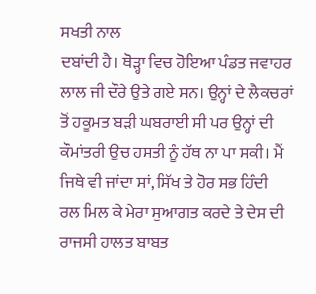ਸਖਤੀ ਨਾਲ
ਦਬਾਂਦੀ ਹੈ। ਥੋੜ੍ਹਾ ਵਿਚ ਹੋਇਆ ਪੰਡਤ ਜਵਾਹਰ
ਲਾਲ ਜੀ ਦੌਰੇ ਉਤੇ ਗਏ ਸਨ। ਉਨ੍ਹਾਂ ਦੇ ਲੈਕਚਰਾਂ
ਤੋਂ ਹਕੂਮਤ ਬੜੀ ਘਬਰਾਈ ਸੀ ਪਰ ਉਨ੍ਹਾਂ ਦੀ
ਕੌਮਾਂਤਰੀ ਉਚ ਹਸਤੀ ਨੂੰ ਹੱਥ ਨਾ ਪਾ ਸਕੀ। ਮੈਂ
ਜਿਥੇ ਵੀ ਜਾਂਦਾ ਸਾਂ, ਸਿੱਖ ਤੇ ਹੋਰ ਸਭ ਹਿੰਦੀ
ਰਲ ਮਿਲ ਕੇ ਮੇਰਾ ਸੁਆਗਤ ਕਰਦੇ ਤੇ ਦੇਸ ਦੀ
ਰਾਜਸੀ ਹਾਲਤ ਬਾਬਤ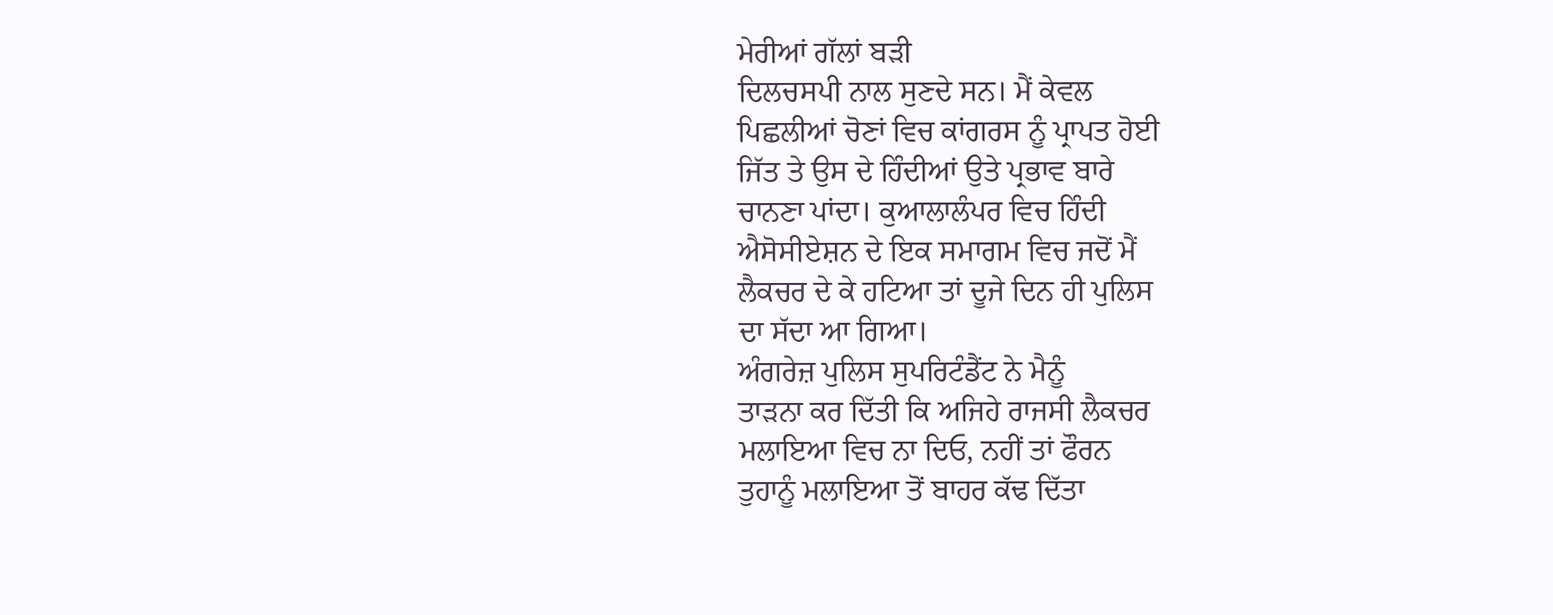ਮੇਰੀਆਂ ਗੱਲਾਂ ਬੜੀ
ਦਿਲਚਸਪੀ ਨਾਲ ਸੁਣਦੇ ਸਨ। ਮੈਂ ਕੇਵਲ
ਪਿਛਲੀਆਂ ਚੋਣਾਂ ਵਿਚ ਕਾਂਗਰਸ ਨੂੰ ਪ੍ਰਾਪਤ ਹੋਈ
ਜਿੱਤ ਤੇ ਉਸ ਦੇ ਹਿੰਦੀਆਂ ਉਤੇ ਪ੍ਰਭਾਵ ਬਾਰੇ
ਚਾਨਣਾ ਪਾਂਦਾ। ਕੁਆਲਾਲੰਪਰ ਵਿਚ ਹਿੰਦੀ
ਐਸੋਸੀਏਸ਼ਨ ਦੇ ਇਕ ਸਮਾਗਮ ਵਿਚ ਜਦੋਂ ਮੈਂ
ਲੈਕਚਰ ਦੇ ਕੇ ਹਟਿਆ ਤਾਂ ਦੂਜੇ ਦਿਨ ਹੀ ਪੁਲਿਸ
ਦਾ ਸੱਦਾ ਆ ਗਿਆ।
ਅੰਗਰੇਜ਼ ਪੁਲਿਸ ਸੁਪਰਿਟੰਡੈਂਟ ਨੇ ਮੈਨੂੰ
ਤਾੜਨਾ ਕਰ ਦਿੱਤੀ ਕਿ ਅਜਿਹੇ ਰਾਜਸੀ ਲੈਕਚਰ
ਮਲਾਇਆ ਵਿਚ ਨਾ ਦਿਓ, ਨਹੀਂ ਤਾਂ ਫੌਰਨ
ਤੁਹਾਨੂੰ ਮਲਾਇਆ ਤੋਂ ਬਾਹਰ ਕੱਢ ਦਿੱਤਾ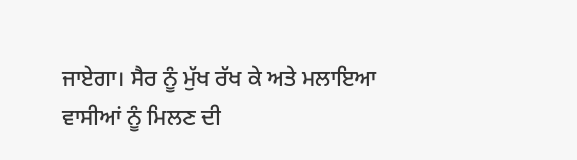ਜਾਏਗਾ। ਸੈਰ ਨੂੰ ਮੁੱਖ ਰੱਖ ਕੇ ਅਤੇ ਮਲਾਇਆ
ਵਾਸੀਆਂ ਨੂੰ ਮਿਲਣ ਦੀ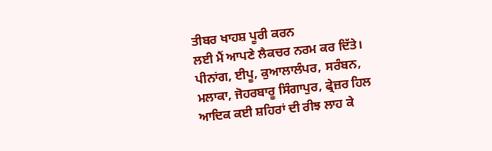ਤੀਬਰ ਖਾਹਸ਼ ਪੂਰੀ ਕਰਨ
ਲਈ ਮੈਂ ਆਪਣੇ ਲੈਕਚਰ ਨਰਮ ਕਰ ਦਿੱਤੇ।
ਪੀਨਾਂਗ, ਈਪੂ, ਕੁਆਲਾਲੰਪਰ, ਸਰੰਬਨ,
ਮਲਾਕਾ, ਜੋਹਰਬਾਰੂ ਸਿੰਗਾਪੁਰ, ਫ੍ਰੇਜ਼ਰ ਹਿਲ
ਆਦਿਕ ਕਈ ਸ਼ਹਿਰਾਂ ਦੀ ਰੀਝ ਲਾਹ ਕੇ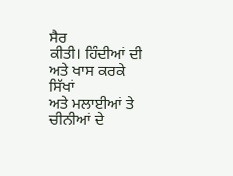ਸੈਰ
ਕੀਤੀ। ਹਿੰਦੀਆਂ ਦੀ ਅਤੇ ਖਾਸ ਕਰਕੇ ਸਿੱਖਾਂ
ਅਤੇ ਮਲਾਈਆਂ ਤੇ ਚੀਨੀਆਂ ਦੇ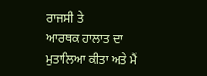ਰਾਜਸੀ ਤੇ
ਆਰਥਕ ਹਾਲਾਤ ਦਾ ਮੁਤਾਲਿਆ ਕੀਤਾ ਅਤੇ ਮੈਂ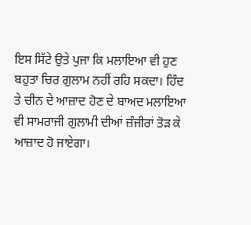ਇਸ ਸਿੱਟੇ ਉਤੇ ਪੁਜਾ ਕਿ ਮਲਾਇਆ ਵੀ ਹੁਣ
ਬਹੁਤਾ ਚਿਰ ਗੁਲਾਮ ਨਹੀਂ ਰਹਿ ਸਕਦਾ। ਹਿੰਦ
ਤੇ ਚੀਨ ਦੇ ਆਜ਼ਾਦ ਹੋਣ ਦੇ ਬਾਅਦ ਮਲਾਇਆ
ਵੀ ਸਾਮਰਾਜੀ ਗੁਲਾਮੀ ਦੀਆਂ ਜ਼ੰਜੀਰਾਂ ਤੋੜ ਕੇ
ਆਜ਼ਾਦ ਹੋ ਜਾਏਗਾ।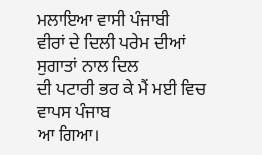ਮਲਾਇਆ ਵਾਸੀ ਪੰਜਾਬੀ
ਵੀਰਾਂ ਦੇ ਦਿਲੀ ਪਰੇਮ ਦੀਆਂ ਸੁਗਾਤਾਂ ਨਾਲ ਦਿਲ
ਦੀ ਪਟਾਰੀ ਭਰ ਕੇ ਮੈਂ ਮਈ ਵਿਚ ਵਾਪਸ ਪੰਜਾਬ
ਆ ਗਿਆ।